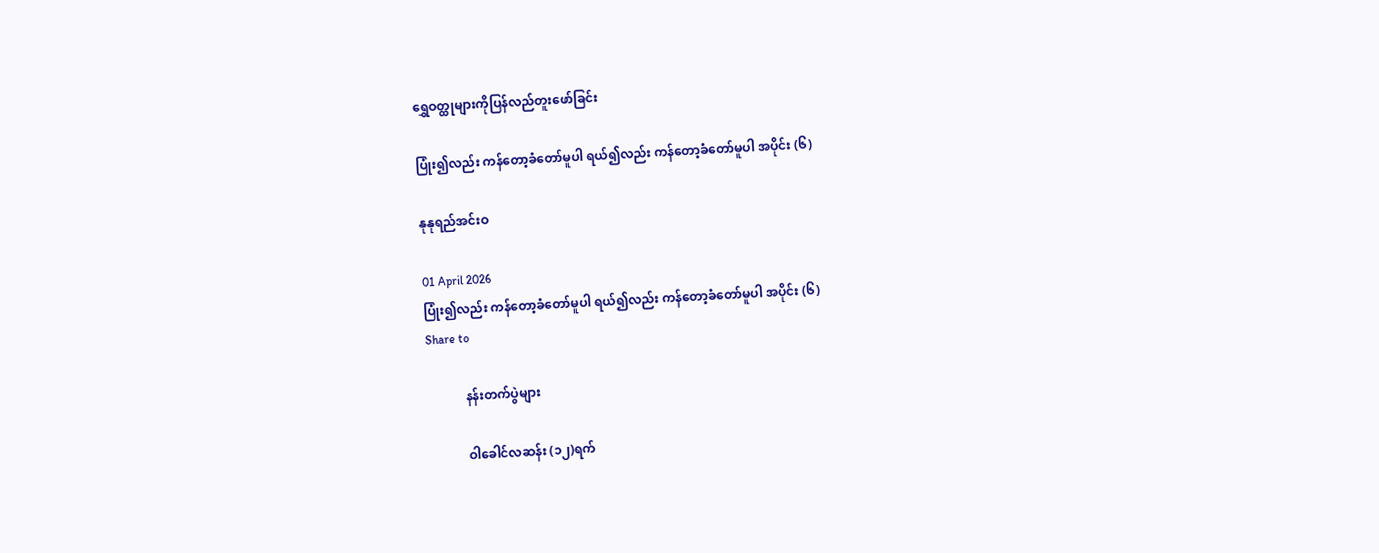ရွှေဝတ္ထုများကိုပြန်လည်တူးဖော်ခြင်း

ပြုံး၍လည်း ကန်တော့ခံတော်မူပါ ရယ်၍လည်း ကန်တော့ခံတော်မူပါ အပိုင်း (၆)

နုနုရည်အင်းဝ

01 April 2026
ပြုံး၍လည်း ကန်တော့ခံတော်မူပါ ရယ်၍လည်း ကန်တော့ခံတော်မူပါ အပိုင်း (၆)
Share to

            နန်းတက်ပွဲများ

            ဝါခေါင်လဆန်း (၁၂)ရက်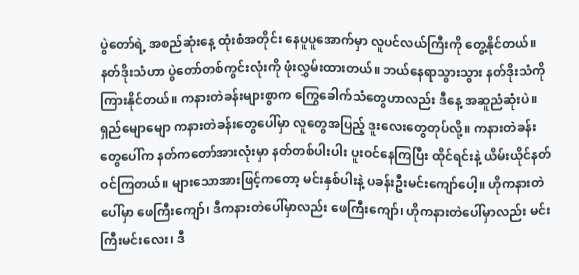ပွဲတော်ရဲ့ အစည်ဆုံးနေ့ ထုံးစံအတိုင်း နေပူပူအောက်မှာ လူပင်လယ်ကြီးကို တွေ့နိုင်တယ်။ နတ်ဒိုးသံဟာ ပွဲတော်တစ်ကွင်းလုံးကို ဖုံးလွှမ်းထားတယ်။ ဘယ်နေရာသွားသွား နတ်ဒိုးသံကို ကြားနိုင်တယ်။ ကနားတဲခန်းများစွာက ကြွေခေါက်သံတွေဟာလည်း ဒီနေ့ အဆူညံဆုံးပဲ။ ရှည်မျောမျော ကနားတဲခန်းတွေပေါ်မှာ လူတွေအပြည့် ဒူးလေးတွေတုပ်လို့။ ကနားတဲခန်းတွေပေါ်က နတ်ကတော်အားလုံးမှာ နတ်တစ်ပါးပါး ပူးဝင်နေကြပြီး ထိုင်ရင်းနဲ့ ယိမ်းယိုင်နတ်ဝင်ကြတယ်။ များသောအားဖြင့်ကတော့ မင်းနှစ်ပါးနဲ့ ပခန်းဦးမင်းကျော်ပေါ့။ ဟိုကနားတဲပေါ်မှာ ဖေကြီးကျော်၊ ဒီကနားတဲပေါ်မှာလည်း ဖေကြီးကျော်၊ ဟိုကနားတဲပေါ်မှာလည်း မင်းကြီးမင်းလေး၊ ဒီ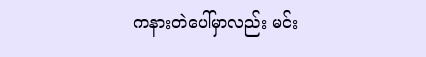ကနားတဲပေါ်မှာလည်း မင်း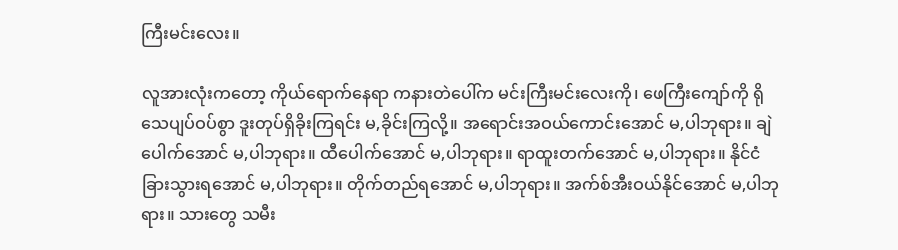ကြီးမင်းလေး။

လူအားလုံးကတော့ ကိုယ်ရောက်နေရာ ကနားတဲပေါ်က မင်းကြီးမင်းလေးကို၊ ဖေကြီးကျော်ကို ရိုသေပျပ်ဝပ်စွာ ဒူးတုပ်ရှိခိုးကြရင်း မ,ခိုင်းကြလို့။ အရောင်းအဝယ်ကောင်းအောင် မ,ပါဘုရား။ ချဲပေါက်အောင် မ,ပါဘုရား။ ထီပေါက်အောင် မ,ပါဘုရား။ ရာထူးတက်အောင် မ,ပါဘုရား။ နိုင်ငံခြားသွားရအောင် မ,ပါဘုရား။ တိုက်တည်ရအောင် မ,ပါဘုရား။ အက်စ်အီးဝယ်နိုင်အောင် မ,ပါဘုရား။ သားတွေ သမီး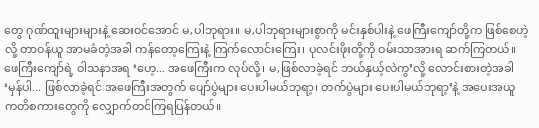တွေ ဂုဏ်ထူးများများနဲ့ ဆေးဝင်အောင် မ,ပါဘုရား။ မ,ပါဘုရားများစွာကို မင်းနှစ်ပါးနဲ့ ဖေကြီးကျော်တို့က ဖြစ်စေဟဲ့လို့ တာဝန်ယူ အာမခံတဲ့အခါ ကန်တော့ကြေးနဲ့ ကြက်လောင်းကြေး၊ ပုလင်းဖိုးတို့ကို ဝမ်းသာအားရ ဆက်ကြတယ်။ ဖေကြီးကျော်ရဲ့ ဝါသနာအရ ‘ဟေ့... အဖေကြီးက လုပ်လို့၊ မ,ဖြစ်လာခဲ့ရင် ဘယ်နှယ့်လဲကွ’လို့ လောင်းစားတဲ့အခါ ‘မှန်ပါ... ဖြစ်လာခဲ့ရင် အဖေကြီးအတွက် ပျော်ပွဲများ ပေးပါမယ်ဘုရာ့၊ တက်ပွဲများ ပေးပါမယ်ဘုရာ့’နဲ့ အပေးအယူ ကတိစကားတွေကို လျှောက်တင်ကြရပြန်တယ်။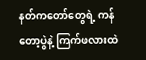နတ်ကတော်တွေရဲ့ ကန်တော့ပွဲနဲ့ ကြက်ဖလားထဲ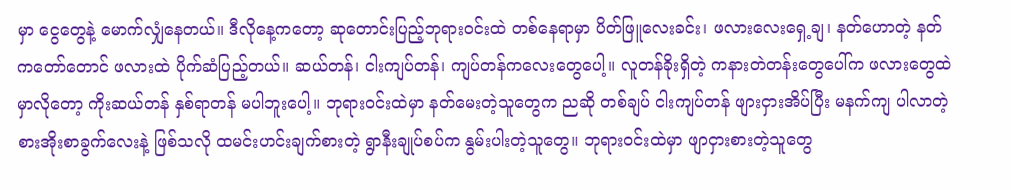မှာ ငွေတွေနဲ့ မောက်လျှံနေတယ်။ ဒီလိုနေ့ကတော့ ဆုတောင်းပြည့်ဘုရားဝင်းထဲ တစ်နေရာမှာ ပိတ်ဖြူလေးခင်း၊ ဖလားလေးရှေ့ချ၊ နတ်ဟောတဲ့ နတ်ကတော်တောင် ဖလားထဲ ပိုက်ဆံပြည့်တယ်။ ဆယ်တန်၊ ငါးကျပ်တန်၊ ကျပ်တန်ကလေးတွေပေါ့။ လူတန်ခိုးရှိတဲ့ ကနားတဲတန်းတွေပေါ်က ဖလားတွေထဲမှာလိုတော့ ကိုးဆယ်တန် နှစ်ရာတန် မပါဘူးပေါ့။ ဘုရားဝင်းထဲမှာ နတ်မေးတဲ့သူတွေက ညဆို တစ်ချပ် ငါးကျပ်တန် ဖျားငှားအိပ်ပြီး မနက်ကျ ပါလာတဲ့ စားအိုးစာခွက်လေးနဲ့ ဖြစ်သလို ထမင်းဟင်းချက်စားတဲ့ ရွာနီးချုပ်စပ်က နွမ်းပါးတဲ့သူတွေ။ ဘုရားဝင်းထဲမှာ ဖျာငှားစားတဲ့သူတွေ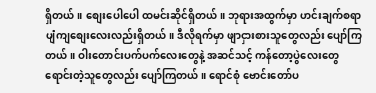ရှိတယ်။ စျေးပေါပေါ ထမင်းဆိုင်ရှိတယ်။ ဘုရားအထွက်မှာ ဟင်းချက်စရာ ပျံကျစျေးလေးလည်းရှိတယ်။ ဒီလိုရက်မှာ ဖျာငှားစားသူတွေလည်း ပျော်ကြတယ်။ ဝါးတောင်းပက်ပက်လေးတွေနဲ့ အဆင်သင့် ကန်တော့ပွဲလေးတွေ ရောင်းတဲ့သူတွေလည်း ပျော်ကြတယ်။ ရောင်စုံ ဗောင်းတော်ပ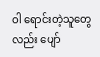ဝါ ရောင်းတဲ့သူတွေလည်း ပျော်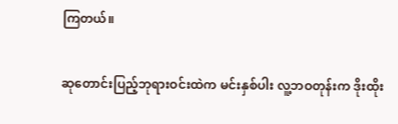ကြတယ်။

ဆုတောင်းပြည့်ဘုရားဝင်းထဲက မင်းနှစ်ပါး လူ့ဘဝတုန်းက ဒိုးထိုး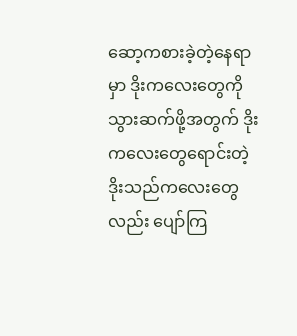ဆော့ကစားခဲ့တဲ့နေရာမှာ ဒိုးကလေးတွေကို သွားဆက်ဖို့အတွက် ဒိုးကလေးတွေရောင်းတဲ့ ဒိုးသည်ကလေးတွေလည်း ပျော်ကြ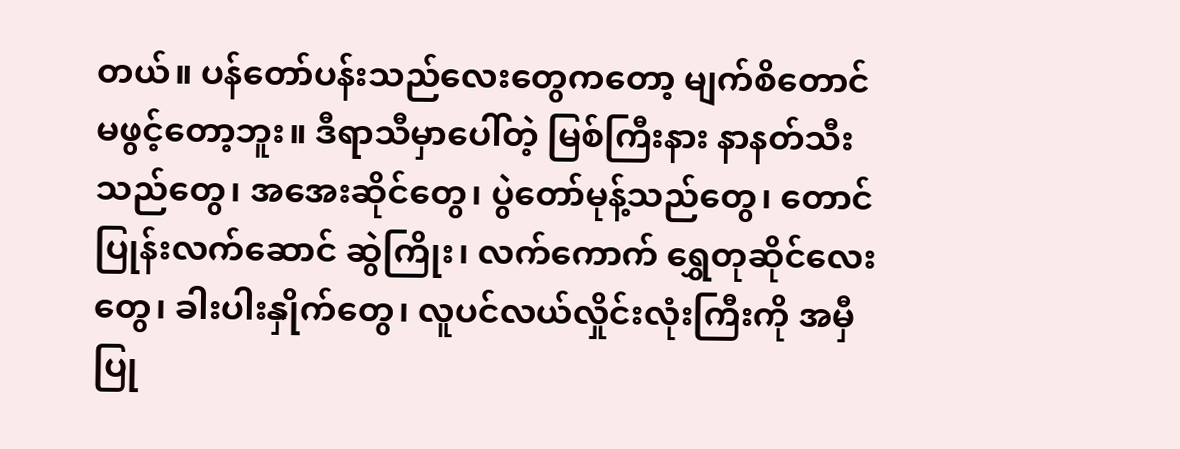တယ်။ ပန်တော်ပန်းသည်လေးတွေကတော့ မျက်စိတောင် မဖွင့်တော့ဘူး။ ဒီရာသီမှာပေါ်တဲ့ မြစ်ကြီးနား နာနတ်သီးသည်တွေ၊ အအေးဆိုင်တွေ၊ ပွဲတော်မုန့်သည်တွေ၊ တောင်ပြုန်းလက်ဆောင် ဆွဲကြိုး၊ လက်ကောက် ရွှေတုဆိုင်လေးတွေ၊ ခါးပါးနှိုက်တွေ၊ လူပင်လယ်လှိုင်းလုံးကြီးကို အမှီပြု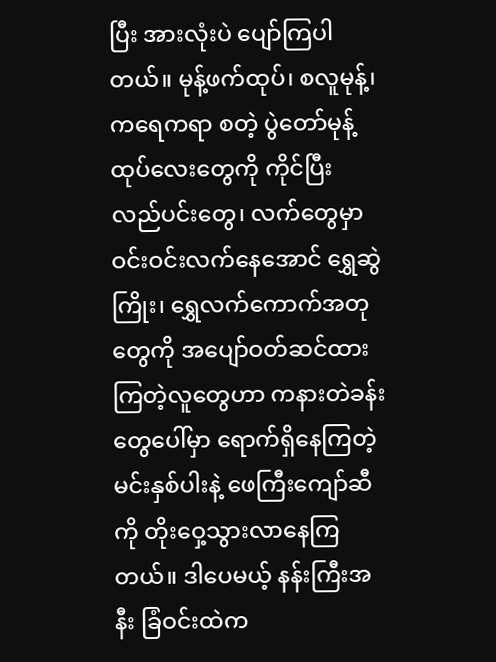ပြီး အားလုံးပဲ ပျော်ကြပါတယ်။ မုန့်ဖက်ထုပ်၊ စလူမုန့်၊ ကရေကရာ စတဲ့ ပွဲတော်မုန့်ထုပ်လေးတွေကို ကိုင်ပြီး လည်ပင်းတွေ၊ လက်တွေမှာ ဝင်းဝင်းလက်နေအောင် ရွှေဆွဲကြိုး၊ ရွှေလက်ကောက်အတုတွေကို အပျော်ဝတ်ဆင်ထားကြတဲ့လူတွေဟာ ကနားတဲခန်းတွေပေါ်မှာ ရောက်ရှိနေကြတဲ့ မင်းနှစ်ပါးနဲ့ ဖေကြီးကျော်ဆီကို တိုးဝှေ့သွားလာနေကြတယ်။ ဒါပေမယ့် နန်းကြီးအနီး ခြံဝင်းထဲက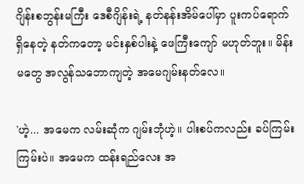ဂျိန်းစဘွန်းမကြီး ဒေစီဂျိန်းရဲ့ နတ်နန်းအိမ်ပေါ်မှာ ပူးကပ်ရောက်ရှိနေတဲ့ နတ်ကတော့ မင်းနှစ်ပါးနဲ့ ဖေကြီးကျော် မဟုတ်ဘူး။ မိန်းမတွေ အလွန်သဘောကျတဲ့ အမေဂျမ်းနတ်လေ။

'ဟဲ့... အမေက လမ်းဆုံက ဂျမ်းဘုံဟဲ့။ ပါးစပ်ကလည်း ခပ်ကြမ်းကြမ်းပဲ။ အမေက ထန်းရည်လေး အ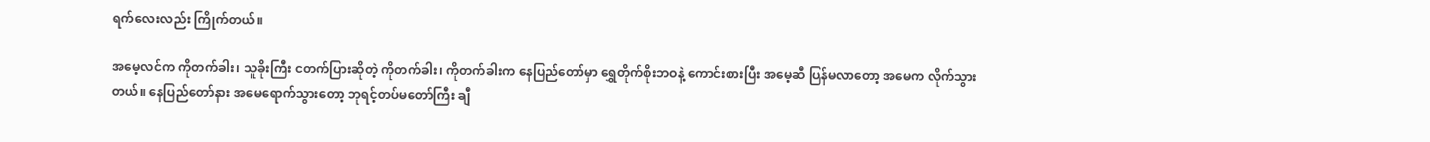ရက်လေးလည်း ကြိုက်တယ်။

အမေ့လင်က ကိုတက်ခါး၊ သူခိုးကြီး ငတက်ပြားဆိုတဲ့ ကိုတက်ခါး၊ ကိုတက်ခါးက နေပြည်တော်မှာ ရွှေတိုက်စိုးဘဝနဲ့ ကောင်းစားပြီး အမေ့ဆီ ပြန်မလာတော့ အမေက လိုက်သွားတယ်။ နေပြည်တော်နား အမေရောက်သွားတော့ ဘုရင့်တပ်မတော်ကြီး ချီ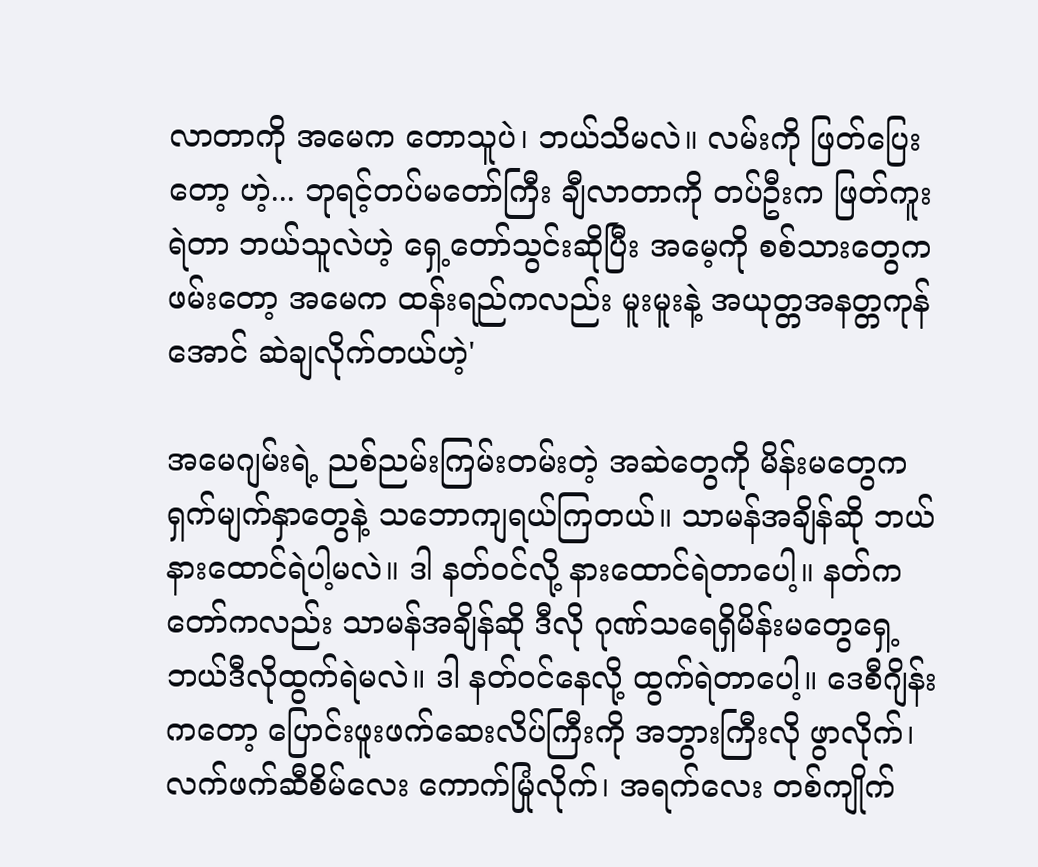လာတာကို အမေက တောသူပဲ၊ ဘယ်သိမလဲ။ လမ်းကို ဖြတ်ပြေးတော့ ဟဲ့... ဘုရင့်တပ်မတော်ကြီး ချီလာတာကို တပ်ဦးက ဖြတ်ကူးရဲတာ ဘယ်သူလဲဟဲ့ ရှေ့တော်သွင်းဆိုပြီး အမေ့ကို စစ်သားတွေက ဖမ်းတော့ အမေက ထန်းရည်ကလည်း မူးမူးနဲ့ အယုတ္တအနတ္တကုန်အောင် ဆဲချလိုက်တယ်ဟဲ့'

အမေဂျမ်းရဲ့ ညစ်ညမ်းကြမ်းတမ်းတဲ့ အဆဲတွေကို မိန်းမတွေက ရှက်မျက်နှာတွေနဲ့ သဘောကျရယ်ကြတယ်။ သာမန်အချိန်ဆို ဘယ်နားထောင်ရဲပါ့မလဲ။ ဒါ နတ်ဝင်လို့ နားထောင်ရဲတာပေါ့။ နတ်ကတော်ကလည်း သာမန်အချိန်ဆို ဒီလို ဂုဏ်သရေရှိမိန်းမတွေရှေ့ ဘယ်ဒီလိုထွက်ရဲမလဲ။ ဒါ နတ်ဝင်နေလို့ ထွက်ရဲတာပေါ့။ ဒေစီဂျိန်းကတော့ ပြောင်းဖူးဖက်ဆေးလိပ်ကြီးကို အဘွားကြီးလို ဖွာလိုက်၊ လက်ဖက်ဆီစိမ်လေး ကောက်မြုံလိုက်၊ အရက်လေး တစ်ကျိုက်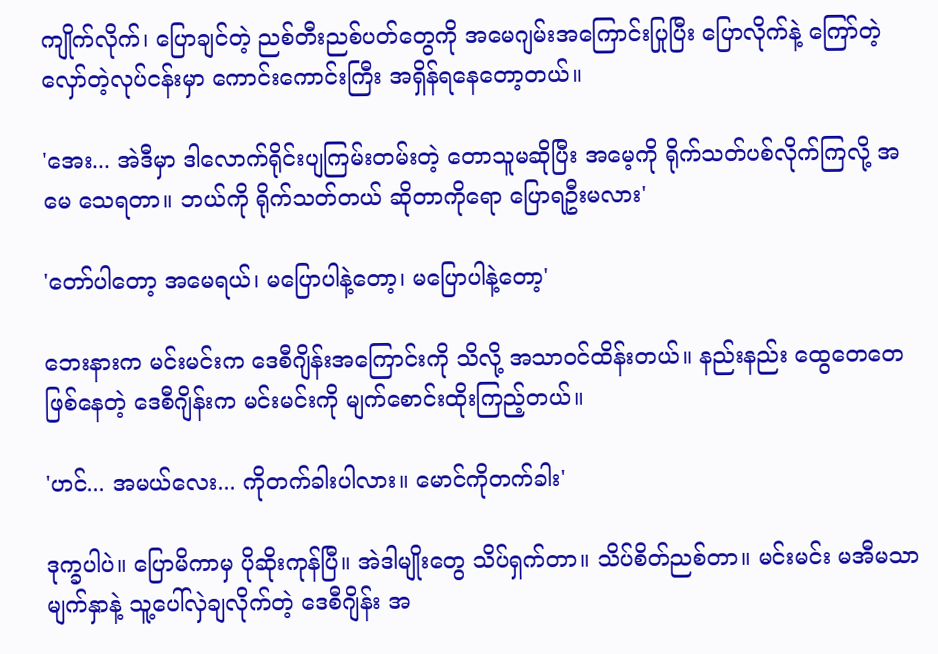ကျိုက်လိုက်၊ ပြောချင်တဲ့ ညစ်တီးညစ်ပတ်တွေကို အမေဂျမ်းအကြောင်းပြုပြီး ပြောလိုက်နဲ့ ကြော်တဲ့လှော်တဲ့လုပ်ငန်းမှာ ကောင်းကောင်းကြီး အရှိန်ရနေတော့တယ်။

'အေး... အဲဒီမှာ ဒါလောက်ရိုင်းပျကြမ်းတမ်းတဲ့ တောသူမဆိုပြီး အမေ့ကို ရိုက်သတ်ပစ်လိုက်ကြလို့ အမေ သေရတာ။ ဘယ်ကို ရိုက်သတ်တယ် ဆိုတာကိုရော ပြောရဦးမလား'

'တော်ပါတော့ အမေရယ်၊ မပြောပါနဲ့တော့၊ မပြောပါနဲ့တော့'

ဘေးနားက မင်းမင်းက ဒေစီဂျိန်းအကြောင်းကို သိလို့ အသာဝင်ထိန်းတယ်။ နည်းနည်း ထွေတေတေဖြစ်နေတဲ့ ဒေစီဂျိန်းက မင်းမင်းကို မျက်စောင်းထိုးကြည့်တယ်။

'ဟင်... အမယ်လေး... ကိုတက်ခါးပါလား။ မောင်ကိုတက်ခါး'

ဒုက္ခပါပဲ။ ပြောမိကာမှ ပိုဆိုးကုန်ပြီ။ အဲဒါမျိုးတွေ သိပ်ရှက်တာ။ သိပ်စိတ်ညစ်တာ။ မင်းမင်း မအီမသာမျက်နှာနဲ့ သူ့ပေါ်လှဲချလိုက်တဲ့ ဒေစီဂျိန်း အ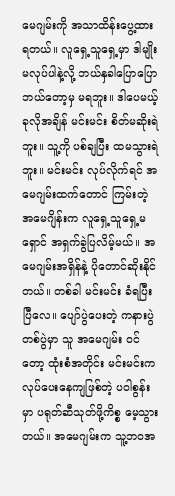မေဂျမ်းကို အသာထိန်းပွေ့ထားရတယ်။ လူရှေ့သူရှေ့မှာ ဒါမျိုးမလုပ်ပါနဲ့လို့ ဘယ်နှခါပြောပြော ဘယ်တော့မှ မရဘူး။ ဒါပေမယ့် ခုလိုအချိန် မင်းမင်း စိတ်မဆိုးရဲဘူး။ သူ့ကို ပစ်ချပြီး ထမသွားရဲဘူး။ မင်းမင်း လုပ်လိုက်ရင် အမေဂျမ်းထက်တောင် ကြမ်းတဲ့ အမေဂျိန်းက လူရှေ့သူရှေ့မရှောင် အရှက်ခွဲပြလိမ့်မယ်။ အမေဂျမ်းအရှိန်နဲ့ ပိုတောင်ဆိုးနိုင်တယ်။ တစ်ခါ မင်းမင်း ခံရပြီးပြီလေ။ ပျော်ပွဲပေးတဲ့ ကနားပွဲတစ်ပွဲမှာ သူ အမေဂျမ်း ဝင်တော့ ထုံးစံအတိုင်း မင်းမင်းက လုပ်ပေးနေကျဖြစ်တဲ့ ပဝါစွန်းမှာ ပရုတ်ဆီသုတ်ဖို့ကိစ္စ မေ့သွားတယ်။ အမေဂျမ်းက သူ့ဘဝအ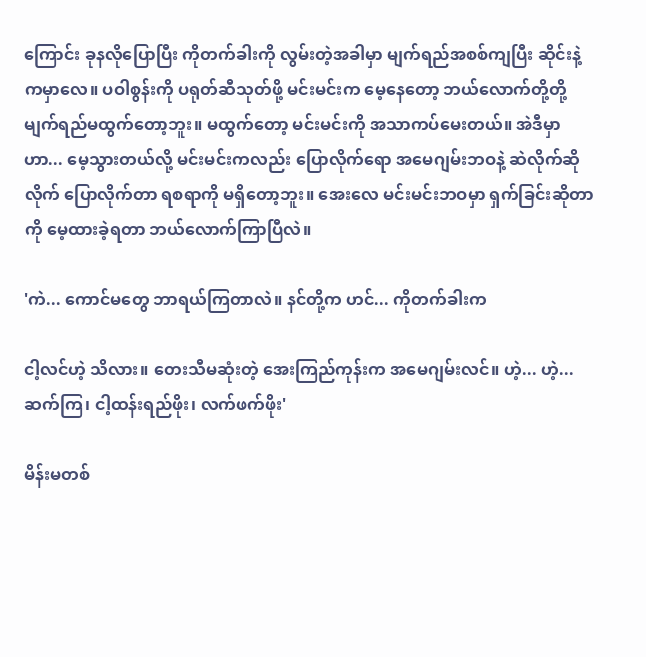ကြောင်း ခုနလိုပြောပြီး ကိုတက်ခါးကို လွမ်းတဲ့အခါမှာ မျက်ရည်အစစ်ကျပြီး ဆိုင်းနဲ့ကမှာလေ။ ပဝါစွန်းကို ပရုတ်ဆီသုတ်ဖို့ မင်းမင်းက မေ့နေတော့ ဘယ်လောက်တို့တို့ မျက်ရည်မထွက်တော့ဘူး။ မထွက်တော့ မင်းမင်းကို အသာကပ်မေးတယ်။ အဲဒီမှာ ဟာ... မေ့သွားတယ်လို့ မင်းမင်းကလည်း ပြောလိုက်ရော အမေဂျမ်းဘဝနဲ့ ဆဲလိုက်ဆိုလိုက် ပြောလိုက်တာ ရစရာကို မရှိတော့ဘူး။ အေးလေ မင်းမင်းဘဝမှာ ရှက်ခြင်းဆိုတာကို မေ့ထားခဲ့ရတာ ဘယ်လောက်ကြာပြီလဲ။

'ကဲ... ကောင်မတွေ ဘာရယ်ကြတာလဲ။ နင်တို့က ဟင်... ကိုတက်ခါးက

ငါ့လင်ဟဲ့ သိလား။ တေးသီမဆုံးတဲ့ အေးကြည်ကုန်းက အမေဂျမ်းလင်။ ဟဲ့... ဟဲ့... ဆက်ကြ၊ ငါ့ထန်းရည်ဖိုး၊ လက်ဖက်ဖိုး'

မိန်းမတစ်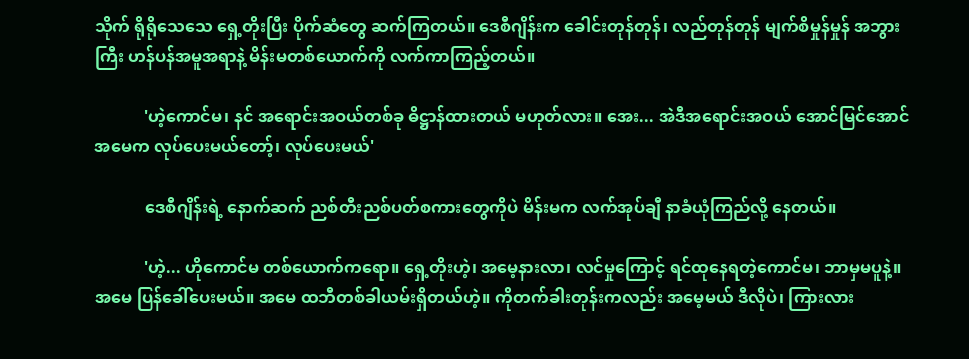သိုက် ရိုရိုသေသေ ရှေ့တိုးပြီး ပိုက်ဆံတွေ ဆက်ကြတယ်။ ဒေစီဂျိန်းက ခေါင်းတုန်တုန်၊ လည်တုန်တုန် မျက်စိမှုန်မှုန် အဘွားကြီး ဟန်ပန်အမူအရာနဲ့ မိန်းမတစ်ယောက်ကို လက်ကာကြည့်တယ်။

            'ဟဲ့ကောင်မ၊ နင် အရောင်းအဝယ်တစ်ခု ဓိဋ္ဌာန်ထားတယ် မဟုတ်လား။ အေး... အဲဒီအရောင်းအဝယ် အောင်မြင်အောင် အမေက လုပ်ပေးမယ်တော့်၊ လုပ်ပေးမယ်'

            ဒေစီဂျိန်းရဲ့ နောက်ဆက် ညစ်တီးညစ်ပတ်စကားတွေကိုပဲ မိန်းမက လက်အုပ်ချီ နာခံယုံကြည်လို့ နေတယ်။

            'ဟဲ့... ဟိုကောင်မ တစ်ယောက်ကရော။ ရှေ့တိုးဟဲ့၊ အမေ့နားလာ၊ လင်မှုကြောင့် ရင်ထုနေရတဲ့ကောင်မ၊ ဘာမှမပူနဲ့။ အမေ ပြန်ခေါ်ပေးမယ်။ အမေ ထဘီတစ်ခါယမ်းရှိတယ်ဟဲ့။ ကိုတက်ခါးတုန်းကလည်း အမေ့မယ် ဒီလိုပဲ၊ ကြားလား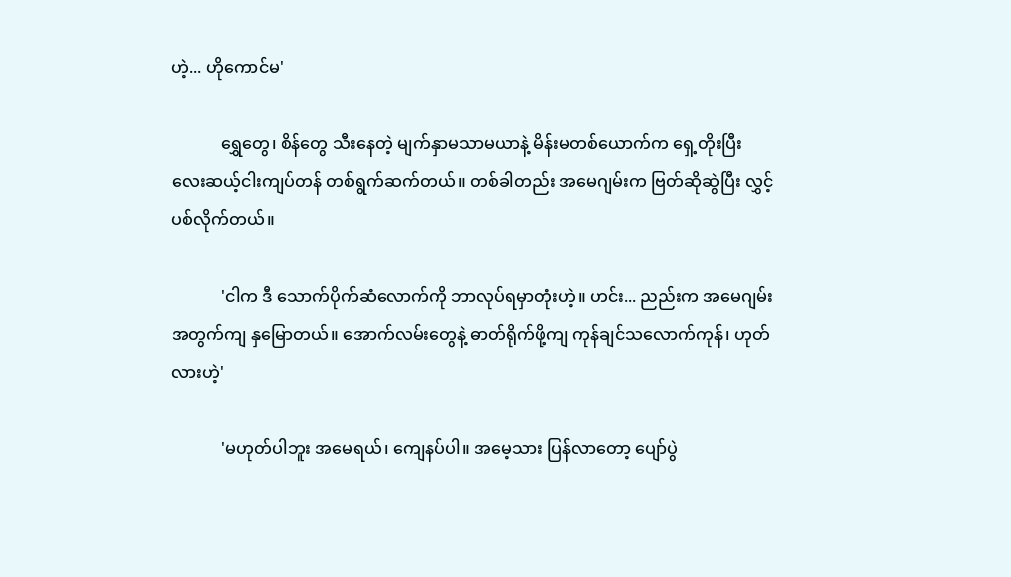ဟဲ့... ဟိုကောင်မ'

            ရွှေတွေ၊ စိန်တွေ သီးနေတဲ့ မျက်နှာမသာမယာနဲ့ မိန်းမတစ်ယောက်က ရှေ့တိုးပြီး လေးဆယ့်ငါးကျပ်တန် တစ်ရွက်ဆက်တယ်။ တစ်ခါတည်း အမေဂျမ်းက ဗြတ်ဆိုဆွဲပြီး လွှင့်ပစ်လိုက်တယ်။

            'ငါက ဒီ သောက်ပိုက်ဆံလောက်ကို ဘာလုပ်ရမှာတုံးဟဲ့။ ဟင်း... ညည်းက အမေဂျမ်းအတွက်ကျ နှမြောတယ်။ အောက်လမ်းတွေနဲ့ ဓာတ်ရိုက်ဖို့ကျ ကုန်ချင်သလောက်ကုန်၊ ဟုတ်လားဟဲ့'

            'မဟုတ်ပါဘူး အမေရယ်၊ ကျေနပ်ပါ။ အမေ့သား ပြန်လာတော့ ပျော်ပွဲ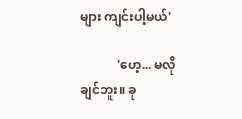များ ကျင်းပါ့မယ်'

            'ဟေ့... မလိုချင်ဘူး။ ခု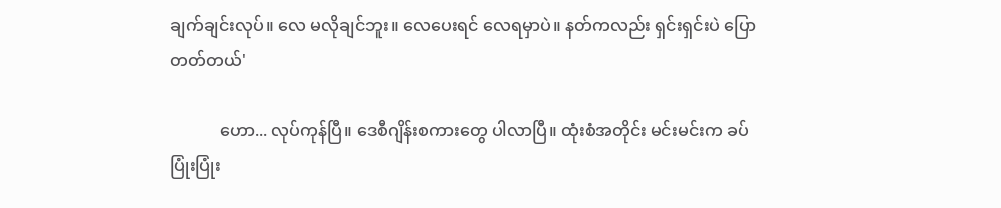ချက်ချင်းလုပ်။ လေ မလိုချင်ဘူး။ လေပေးရင် လေရမှာပဲ။ နတ်ကလည်း ရှင်းရှင်းပဲ ပြောတတ်တယ်'

            ဟော... လုပ်ကုန်ပြီ။ ဒေစီဂျိန်းစကားတွေ ပါလာပြီ။ ထုံးစံအတိုင်း မင်းမင်းက ခပ်ပြုံးပြုံး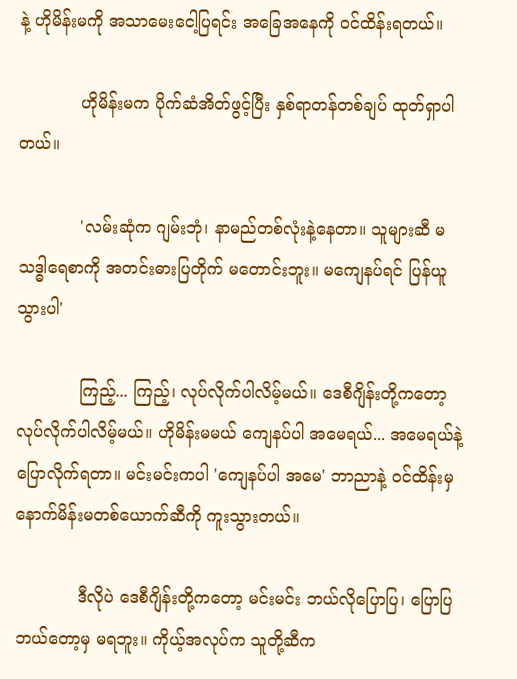နဲ့ ဟိုမိန်းမကို အသာမေးငေါ့ပြရင်း အခြေအနေကို ဝင်ထိန်းရတယ်။

            ဟိုမိန်းမက ပိုက်ဆံအိတ်ဖွင့်ပြီး နှစ်ရာတန်တစ်ချပ် ထုတ်ရှာပါတယ်။

            'လမ်းဆုံက ဂျမ်းဘုံ၊ နာမည်တစ်လုံးနဲ့နေတာ။ သူများဆီ မသဒ္ဓါရေစာကို အတင်းဓားပြတိုက် မတောင်းဘူး။ မကျေနပ်ရင် ပြန်ယူသွားပါ'

            ကြည့်... ကြည့်၊ လုပ်လိုက်ပါလိမ့်မယ်။ ဒေစီဂျိန်းတို့ကတော့ လုပ်လိုက်ပါလိမ့်မယ်။ ဟိုမိန်းမမယ် ကျေနပ်ပါ အမေရယ်... အမေရယ်နဲ့ ပြောလိုက်ရတာ။ မင်းမင်းကပါ 'ကျေနပ်ပါ အမေ' ဘာညာနဲ့ ဝင်ထိန်းမှ နောက်မိန်းမတစ်ယောက်ဆီကို ကူးသွားတယ်။

            ဒီလိုပဲ ဒေစီဂျိန်းတို့ကတော့ မင်းမင်း ဘယ်လိုပြောပြ၊ ပြောပြ ဘယ်တော့မှ မရဘူး။ ကိုယ့်အလုပ်က သူတို့ဆီက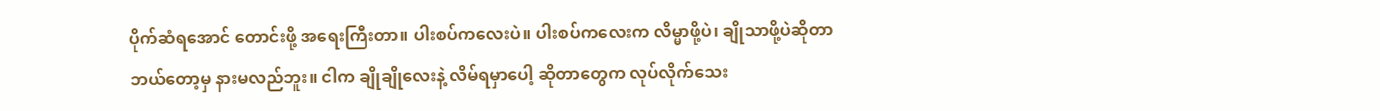ပိုက်ဆံရအောင် တောင်းဖို့ အရေးကြီးတာ။ ပါးစပ်ကလေးပဲ။ ပါးစပ်ကလေးက လိမ္မာဖို့ပဲ၊ ချိုသာဖို့ပဲဆိုတာ ဘယ်တော့မှ နားမလည်ဘူး။ ငါက ချိုချိုလေးနဲ့ လိမ်ရမှာပေါ့ ဆိုတာတွေက လုပ်လိုက်သေး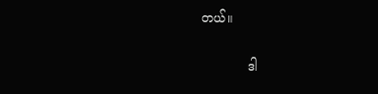တယ်။

            ဒါ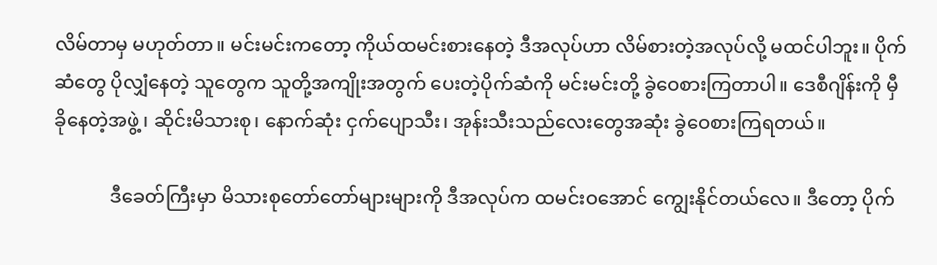လိမ်တာမှ မဟုတ်တာ။ မင်းမင်းကတော့ ကိုယ်ထမင်းစားနေတဲ့ ဒီအလုပ်ဟာ လိမ်စားတဲ့အလုပ်လို့ မထင်ပါဘူး။ ပိုက်ဆံတွေ ပိုလျှံနေတဲ့ သူတွေက သူတို့အကျိုးအတွက် ပေးတဲ့ပိုက်ဆံကို မင်းမင်းတို့ ခွဲဝေစားကြတာပါ။ ဒေစီဂျိန်းကို မှီခိုနေတဲ့အဖွဲ့၊ ဆိုင်းမိသားစု၊ နောက်ဆုံး ငှက်ပျောသီး၊ အုန်းသီးသည်လေးတွေအဆုံး ခွဲဝေစားကြရတယ်။

            ဒီခေတ်ကြီးမှာ မိသားစုတော်တော်များများကို ဒီအလုပ်က ထမင်းဝအောင် ကျွေးနိုင်တယ်လေ။ ဒီတော့ ပိုက်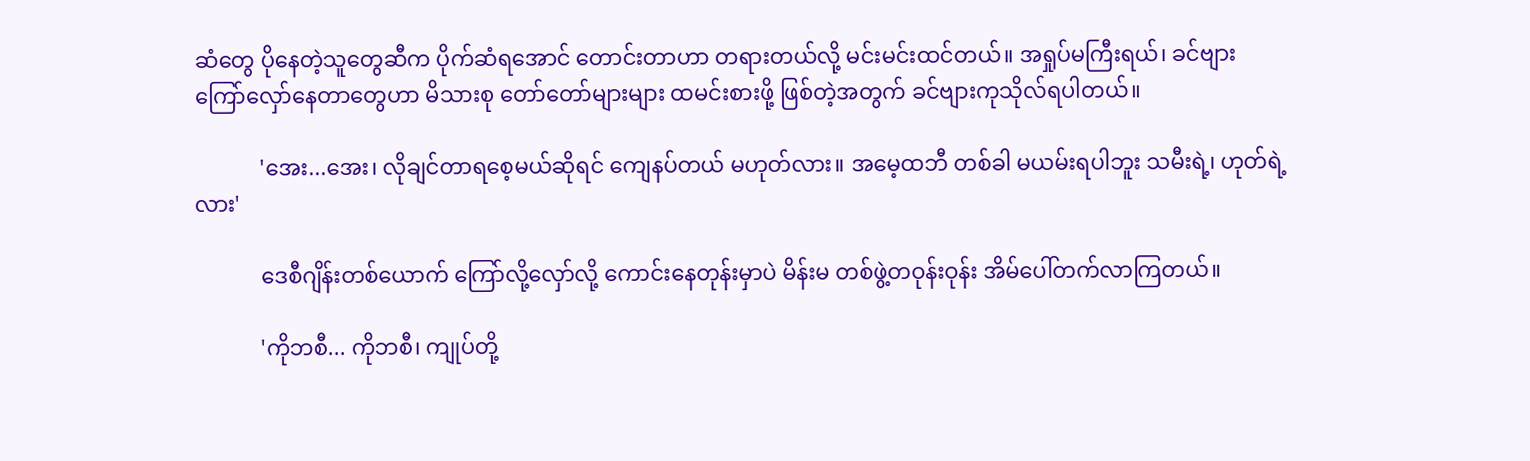ဆံတွေ ပိုနေတဲ့သူတွေဆီက ပိုက်ဆံရအောင် တောင်းတာဟာ တရားတယ်လို့ မင်းမင်းထင်တယ်။ အရှုပ်မကြီးရယ်၊ ခင်ဗျား ကြော်လှော်နေတာတွေဟာ မိသားစု တော်တော်များများ ထမင်းစားဖို့ ဖြစ်တဲ့အတွက် ခင်ဗျားကုသိုလ်ရပါတယ်။

            'အေး...အေး၊ လိုချင်တာရစေ့မယ်ဆိုရင် ကျေနပ်တယ် မဟုတ်လား။ အမေ့ထဘီ တစ်ခါ မယမ်းရပါဘူး သမီးရဲ့၊ ဟုတ်ရဲ့လား'

            ဒေစီဂျိန်းတစ်ယောက် ကြော်လို့လှော်လို့ ကောင်းနေတုန်းမှာပဲ မိန်းမ တစ်ဖွဲ့တဝုန်းဝုန်း အိမ်ပေါ်တက်လာကြတယ်။

            'ကိုဘစီ... ကိုဘစီ၊ ကျုပ်တို့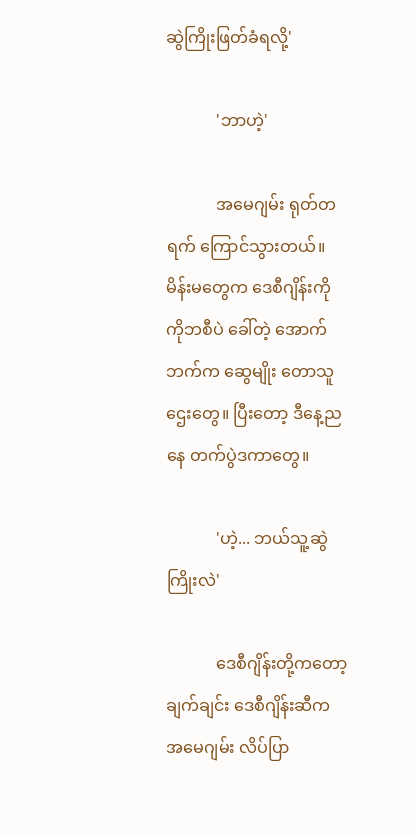ဆွဲကြိုးဖြတ်ခံရလို့'

            'ဘာဟဲ့'

            အမေဂျမ်း ရုတ်တရက် ကြောင်သွားတယ်။ မိန်းမတွေက ဒေစီဂျိန်းကို ကိုဘစီပဲ ခေါ်တဲ့ အောက်ဘက်က ဆွေမျိုး တောသူဌေးတွေ။ ပြီးတော့ ဒီနေ့ညနေ တက်ပွဲဒကာတွေ။

            'ဟဲ့... ဘယ်သူ့ဆွဲကြိုးလဲ'

            ဒေစီဂျိန်းတို့ကတော့ ချက်ချင်း ဒေစီဂျိန်းဆီက အမေဂျမ်း လိပ်ပြာ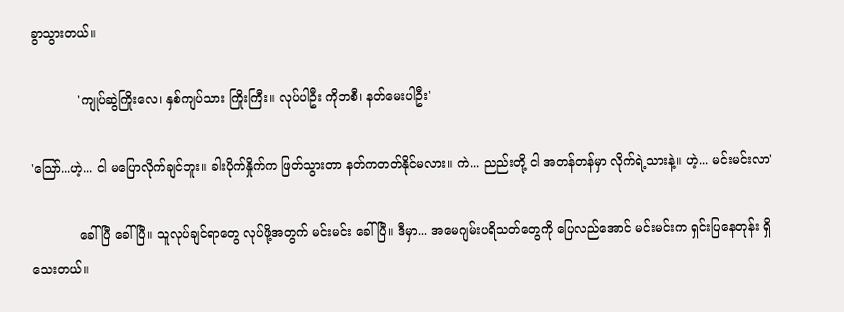ခွာသွားတယ်။

            'ကျုပ်ဆွဲကြိုးလေ၊ နှစ်ကျပ်သား ကြိုးကြီး။ လုပ်ပါဦး ကိုဘစီ၊ နတ်မေးပါဦး'

'သြော်...ဟဲ့... ငါ မပြောလိုက်ချင်ဘူး။ ခါးပိုက်နှိုက်က ဖြတ်သွားတာ နတ်ကတတ်နိုင်မလား။ ကဲ... ညည်းတို့ ငါ အတန်တန်မှာ လိုက်ရဲ့သားနဲ့။ ဟဲ့... မင်းမင်းလာ'

            ခေါ်ပြီ ခေါ်ပြီ။ သူလုပ်ချင်ရာတွေ လုပ်ဖို့အတွက် မင်းမင်း ခေါ်ပြီ။ ဒီမှာ... အမေဂျမ်းပရိသတ်တွေကို ပြေလည်အောင် မင်းမင်းက ရှင်းပြနေတုန်း ရှိသေးတယ်။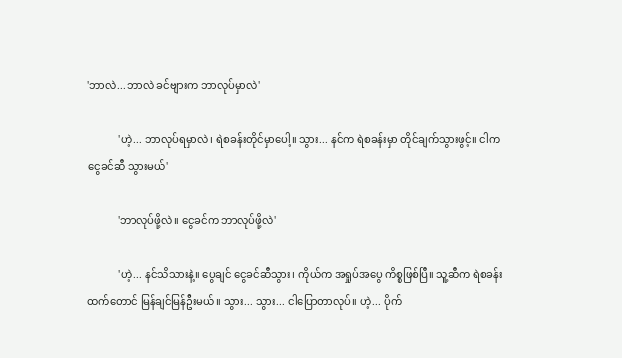'ဘာလဲ...ဘာလဲ ခင်ဗျားက ဘာလုပ်မှာလဲ'

            'ဟဲ့... ဘာလုပ်ရမှာလဲ၊ ရဲစခန်းတိုင်မှာပေါ့။ သွား... နင်က ရဲစခန်းမှာ တိုင်ချက်သွားဖွင့်။ ငါက ငွေခင်ဆီ သွားမယ်'

            'ဘာလုပ်ဖို့လဲ။ ငွေခင်က ဘာလုပ်ဖို့လဲ'

            'ဟဲ့... နင်သိသားနဲ့။ ပွေချင် ငွေခင်ဆီသွား၊ ကိုယ်က အရှုပ်အပွေ ကိစ္စဖြစ်ပြီ။ သူ့ဆီက ရဲစခန်းထက်တောင် မြန်ချင်မြန်ဦးမယ်။ သွား... သွား... ငါပြောတာလုပ်။ ဟဲ့... ပိုက်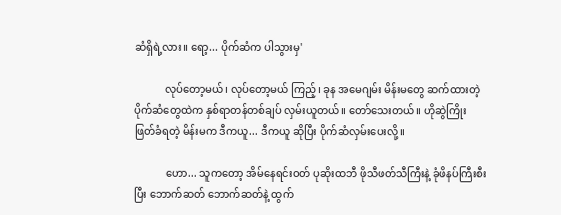ဆံရှိရဲ့လား။ ရော့... ပိုက်ဆံက ပါသွားမှ'

            လုပ်တော့မယ်၊ လုပ်တော့မယ် ကြည့်၊ ခုန အမေဂျမ်း မိန်းမတွေ ဆက်ထားတဲ့ ပိုက်ဆံတွေထဲက နှစ်ရာတန်တစ်ချပ် လှမ်းယူတယ်။ တော်သေးတယ်။ ဟိုဆွဲကြိုး ဖြတ်ခံရတဲ့ မိန်းမက ဒီကယူ... ဒီကယူ ဆိုပြီး ပိုက်ဆံလှမ်းပေးလို့။

            ဟော... သူကတော့ အိမ်နေရင်းဝတ် ပုဆိုးထဘီ ဖိုသီဖတ်သီကြီးနဲ့ ခုံဖိနပ်ကြီးစီးပြီး ဘောက်ဆတ် ဘောက်ဆတ်နဲ့ ထွက်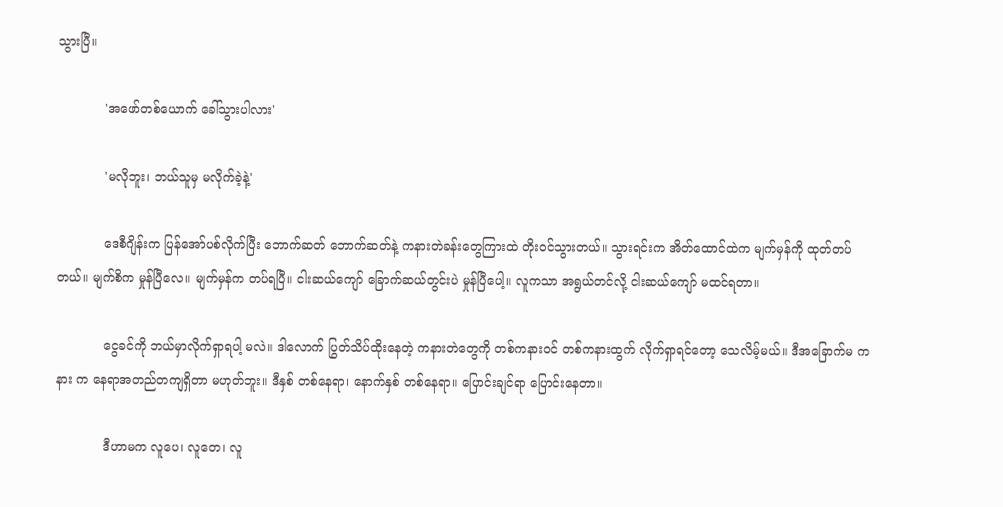သွားပြီ။

            'အဖော်တစ်ယောက် ခေါ်သွားပါလား'

            'မလိုဘူး၊ ဘယ်သူမှ မလိုက်ခဲ့နဲ့'

            ဒေစီဂျိန်းက ပြန်အော်ပစ်လိုက်ပြီး ဘောက်ဆတ် ဘောက်ဆတ်နဲ့ ကနားတဲခန်းတွေကြားထဲ တိုးဝင်သွားတယ်။ သွားရင်းက အိတ်ထောင်ထဲက မျက်မှန်ကို ထုတ်တပ်တယ်။ မျက်စိက မှုန်ပြီလေ။ မျက်မှန်က တပ်ရပြီ။ ငါးဆယ်ကျော် ခြောက်ဆယ်တွင်းပဲ မှုန်ပြီပေါ့။ လူကသာ အရွယ်တင်လို့ ငါးဆယ်ကျော် မထင်ရတာ။

            ငွေခင်ကို ဘယ်မှာလိုက်ရှာရပါ့ မလဲ။ ဒါလောက် ပြွတ်သိပ်ထိုးနေတဲ့ ကနားတဲတွေကို တစ်ကနားဝင် တစ်ကနားထွက် လိုက်ရှာရင်တော့ သေလိမ့်မယ်။ ဒီအခြောက်မ ကနား က နေရာအတည်တကျရှိတာ မဟုတ်ဘူး။ ဒီနှစ် တစ်နေရာ၊ နောက်နှစ် တစ်နေရာ။ ပြောင်းချင်ရာ ပြောင်းနေတာ။

            ဒီဟာမက လူပေ၊ လူတေ၊ လူ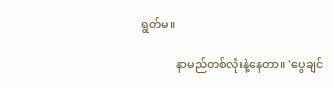ရွတ်မ။

            နာမည်တစ်လုံးနဲ့နေတာ။ 'ပွေချင်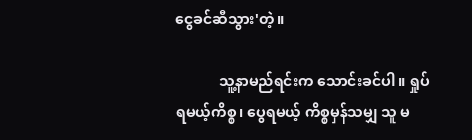ငွေခင်ဆီသွား'တဲ့။

            သူ့နာမည်ရင်းက သောင်းခင်ပါ။ ရှုပ်ရမယ့်ကိစ္စ၊ ပွေရမယ့် ကိစ္စမှန်သမျှ သူ မ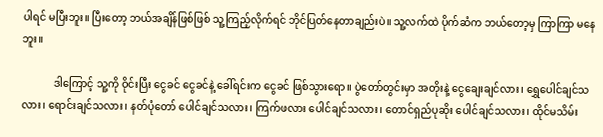ပါရင် မပြီးဘူး။ ပြီးတော့ ဘယ်အချိန်ဖြစ်ဖြစ် သူ့ကြည့်လိုက်ရင် ဘိုင်ပြတ်နေတာချည်းပဲ။ သူ့လက်ထဲ ပိုက်ဆံက ဘယ်တော့မှ ကြာကြာ မနေဘူး။

            ဒါကြောင့် သူ့ကို ဝိုင်းပြီး ငွေခင် ငွေခင်နဲ့ ခေါ်ရင်းက ငွေခင် ဖြစ်သွားရော။ ပွဲတော်တွင်းမှာ အတိုးနဲ့ ငွေချေးချင်လား၊ ရွှေပေါင်ချင်သလား၊ ရောင်းချင်သလား၊ နတ်ပုံတော် ပေါင်ချင်သလား၊ ကြက်ဖလား ပေါင်ချင်သလား၊ တောင်ရှည်ပုဆိုး ပေါင်ချင်သလား၊ ထိုင်မသိမ်း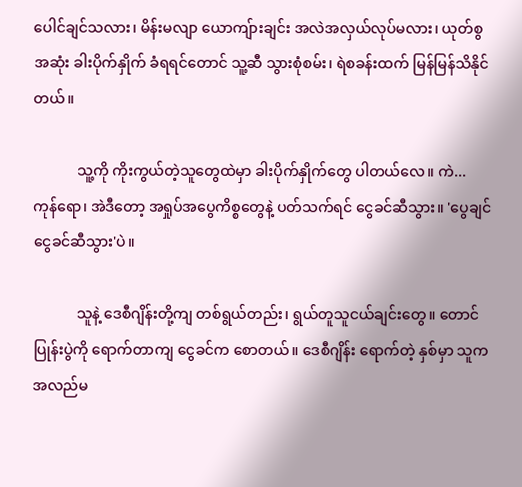ပေါင်ချင်သလား၊ မိန်းမလျာ ယောကျ်ားချင်း အလဲအလှယ်လုပ်မလား၊ ယုတ်စွအဆုံး ခါးပိုက်နှိုက် ခံရရင်တောင် သူ့ဆီ သွားစုံစမ်း၊ ရဲစခန်းထက် မြန်မြန်သိနိုင်တယ်။

            သူ့ကို ကိုးကွယ်တဲ့သူတွေထဲမှာ ခါးပိုက်နှိုက်တွေ ပါတယ်လေ။ ကဲ... ကုန်ရော၊ အဲဒီတော့ အရှုပ်အပွေကိစ္စတွေနဲ့ ပတ်သက်ရင် ငွေခင်ဆီသွား။ 'ပွေချင် ငွေခင်ဆီသွား'ပဲ။

            သူနဲ့ ဒေစီဂျိန်းတို့ကျ တစ်ရွယ်တည်း၊ ရွယ်တူသူငယ်ချင်းတွေ။ တောင်ပြုန်းပွဲကို ရောက်တာကျ ငွေခင်က စောတယ်။ ဒေစီဂျိန်း ရောက်တဲ့ နှစ်မှာ သူက အလည်မ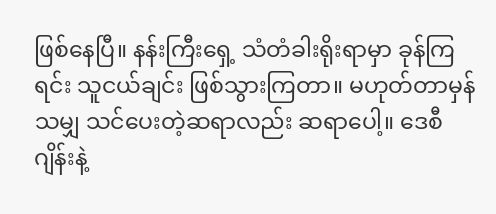ဖြစ်နေပြီ။ နန်းကြီးရှေ့ သံတံခါးရိုးရာမှာ ခုန်ကြရင်း သူငယ်ချင်း ဖြစ်သွားကြတာ။ မဟုတ်တာမှန်သမျှ သင်ပေးတဲ့ဆရာလည်း ဆရာပေါ့။ ဒေစီဂျိန်းနဲ့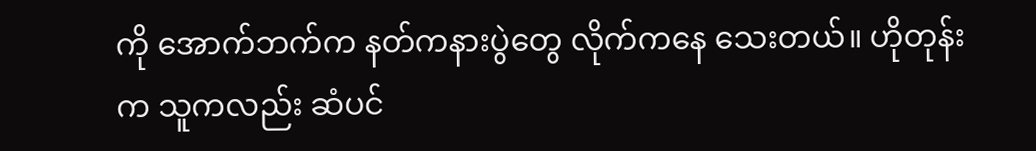ကို အောက်ဘက်က နတ်ကနားပွဲတွေ လိုက်ကနေ သေးတယ်။ ဟိုတုန်းက သူကလည်း ဆံပင်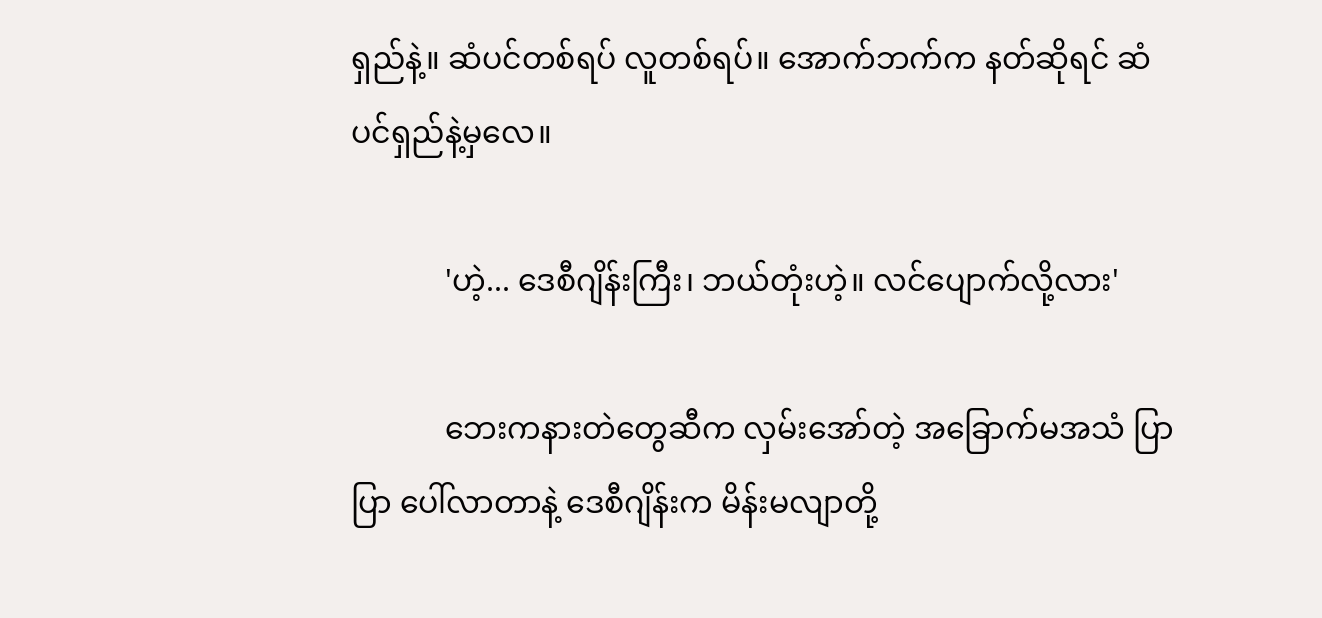ရှည်နဲ့။ ဆံပင်တစ်ရပ် လူတစ်ရပ်။ အောက်ဘက်က နတ်ဆိုရင် ဆံပင်ရှည်နဲ့မှလေ။

            'ဟဲ့... ဒေစီဂျိန်းကြီး၊ ဘယ်တုံးဟဲ့။ လင်ပျောက်လို့လား'

            ဘေးကနားတဲတွေဆီက လှမ်းအော်တဲ့ အခြောက်မအသံ ပြာပြာ ပေါ်လာတာနဲ့ ဒေစီဂျိန်းက မိန်းမလျာတို့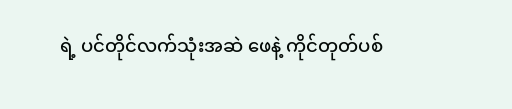ရဲ့ ပင်တိုင်လက်သုံးအဆဲ ဖေနဲ့ ကိုင်တုတ်ပစ်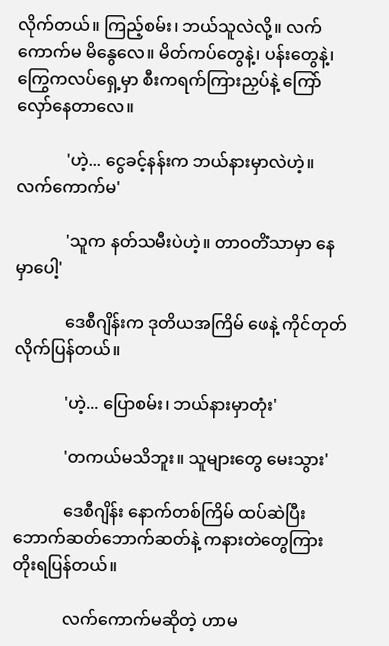လိုက်တယ်။ ကြည့်စမ်း၊ ဘယ်သူလဲလို့။ လက်ကောက်မ မိနွေလေ။ မိတ်ကပ်တွေနဲ့၊ ပန်းတွေနဲ့၊ ကြွေကလပ်ရှေ့မှာ စီးကရက်ကြားညှပ်နဲ့ ကြော် လှော်နေတာလေ။

            'ဟဲ့... ငွေခင့်နန်းက ဘယ်နားမှာလဲဟဲ့။ လက်ကောက်မ'

            'သူက နတ်သမီးပဲဟဲ့။ တာဝတိံသာမှာ နေမှာပေါ့'

            ဒေစီဂျိန်းက ဒုတိယအကြိမ် ဖေနဲ့ ကိုင်တုတ်လိုက်ပြန်တယ်။

            'ဟဲ့... ပြောစမ်း၊ ဘယ်နားမှာတုံး'

            'တကယ်မသိဘူး။ သူများတွေ မေးသွား'

            ဒေစီဂျိန်း နောက်တစ်ကြိမ် ထပ်ဆဲပြီး ဘောက်ဆတ်ဘောက်ဆတ်နဲ့ ကနားတဲတွေကြား တိုးရပြန်တယ်။

            လက်ကောက်မဆိုတဲ့ ဟာမ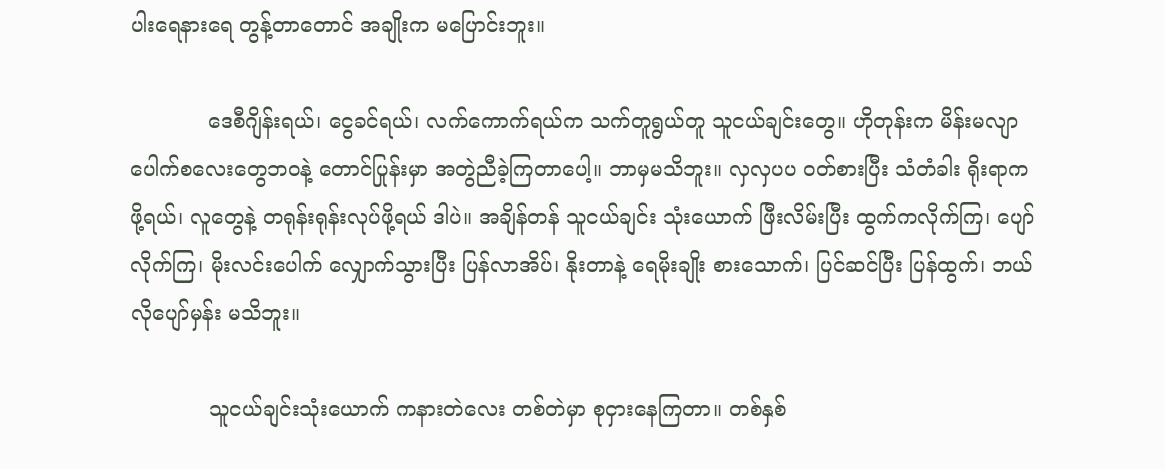ပါးရေနားရေ တွန့်တာတောင် အချိုးက မပြောင်းဘူး။

            ဒေစီဂျိန်းရယ်၊ ငွေခင်ရယ်၊ လက်ကောက်ရယ်က သက်တူရွယ်တူ သူငယ်ချင်းတွေ။ ဟိုတုန်းက မိန်းမလျာပေါက်စလေးတွေဘဝနဲ့ တောင်ပြုန်းမှာ အတွဲညီခဲ့ကြတာပေါ့။ ဘာမှမသိဘူး။ လှလှပပ ဝတ်စားပြီး သံတံခါး ရိုးရာကဖို့ရယ်၊ လူတွေနဲ့ တရုန်းရုန်းလုပ်ဖို့ရယ် ဒါပဲ။ အချိန်တန် သူငယ်ချင်း သုံးယောက် ဖြီးလိမ်းပြီး ထွက်ကလိုက်ကြ၊ ပျော်လိုက်ကြ၊ မိုးလင်းပေါက် လျှောက်သွားပြီး ပြန်လာအိပ်၊ နိုးတာနဲ့ ရေမိုးချိုး စားသောက်၊ ပြင်ဆင်ပြီး ပြန်ထွက်၊ ဘယ်လိုပျော်မှန်း မသိဘူး။

            သူငယ်ချင်းသုံးယောက် ကနားတဲလေး တစ်တဲမှာ စုငှားနေကြတာ။ တစ်နှစ်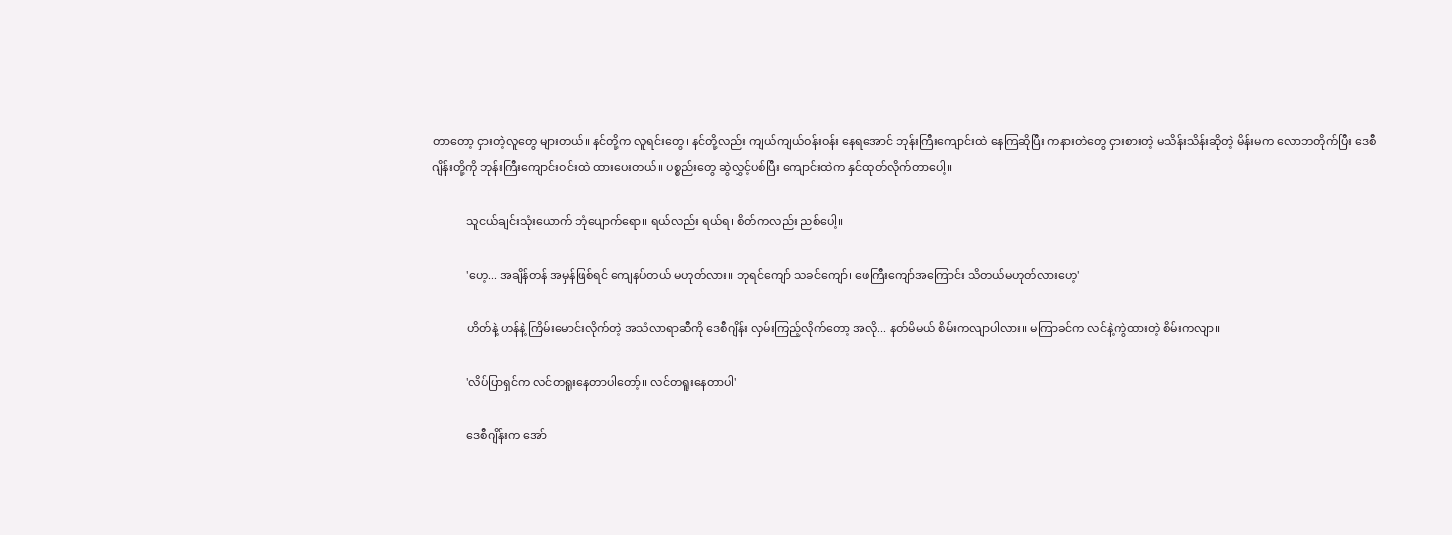တာတော့ ငှားတဲ့လူတွေ များတယ်။ နင်တို့က လူရင်းတွေ၊ နင်တို့လည်း ကျယ်ကျယ်ဝန်းဝန်း နေရအောင် ဘုန်းကြီးကျောင်းထဲ နေကြဆိုပြီး ကနားတဲတွေ ငှားစားတဲ့ မသိန်းသိန်းဆိုတဲ့ မိန်းမက လောဘတိုက်ပြီး ဒေစီဂျိန်းတို့ကို ဘုန်းကြီးကျောင်းဝင်းထဲ ထားပေးတယ်။ ပစ္စည်းတွေ ဆွဲလွှင့်ပစ်ပြီး ကျောင်းထဲက နှင်ထုတ်လိုက်တာပေါ့။

            သူငယ်ချင်းသုံးယောက် ဘုံပျောက်ရော။ ရယ်လည်း ရယ်ရ၊ စိတ်ကလည်း ညစ်ပေါ့။

            'ဟေ့... အချိန်တန် အမှန်ဖြစ်ရင် ကျေနပ်တယ် မဟုတ်လား။ ဘုရင်ကျော် သခင်ကျော်၊ ဖေကြီးကျော်အကြောင်း သိတယ်မဟုတ်လားဟေ့'

            ဟိတ်နဲ့ ဟန်နဲ့ ကြိမ်းမောင်းလိုက်တဲ့ အသံလာရာဆီကို ဒေစီဂျိန်း လှမ်းကြည့်လိုက်တော့ အလို... နတ်မိမယ် စိမ်းကလျာပါလား။ မကြာခင်က လင်နဲ့ကွဲထားတဲ့ စိမ်းကလျာ။

            'လိပ်ပြာရှင်က လင်တရူးနေတာပါတော့်။ လင်တရူးနေတာပါ'

            ဒေစီဂျိန်းက အော်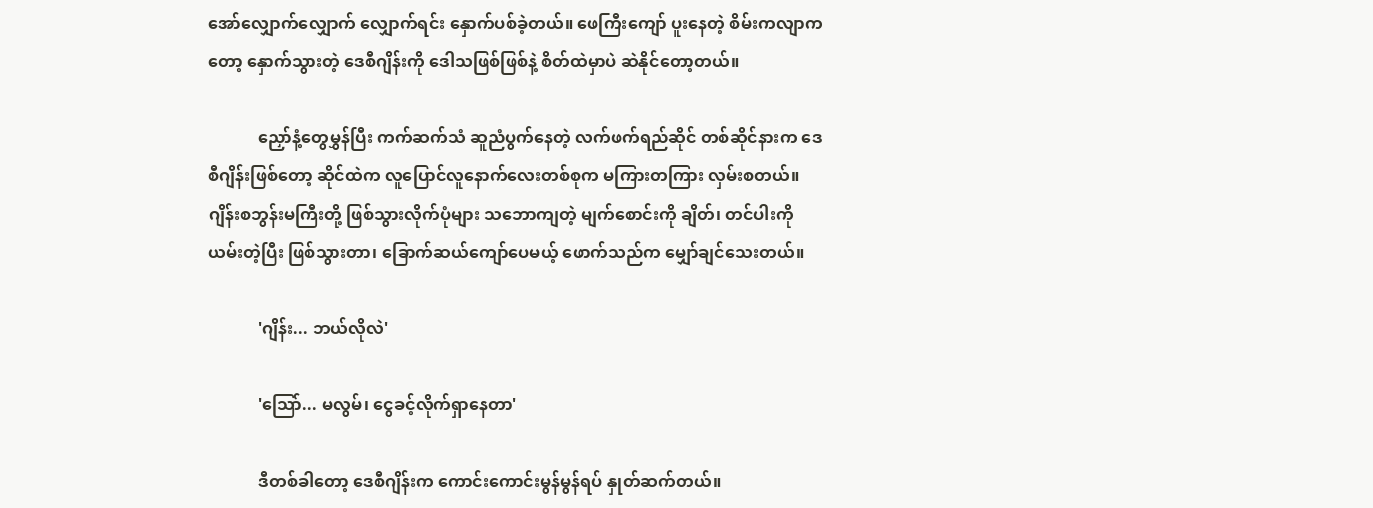အော်လျှောက်လျှောက် လျှောက်ရင်း နှောက်ပစ်ခဲ့တယ်။ ဖေကြီးကျော် ပူးနေတဲ့ စိမ်းကလျာကတော့ နှောက်သွားတဲ့ ဒေစီဂျိန်းကို ဒေါသဖြစ်ဖြစ်နဲ့ စိတ်ထဲမှာပဲ ဆဲနိုင်တော့တယ်။

            ညှော်နံ့တွေမွှန်ပြီး ကက်ဆက်သံ ဆူညံပွက်နေတဲ့ လက်ဖက်ရည်ဆိုင် တစ်ဆိုင်နားက ဒေစီဂျိန်းဖြစ်တော့ ဆိုင်ထဲက လူပြောင်လူနောက်လေးတစ်စုက မကြားတကြား လှမ်းစတယ်။ ဂျိန်းစဘွန်းမကြီးတို့ ဖြစ်သွားလိုက်ပုံများ သဘောကျတဲ့ မျက်စောင်းကို ချိတ်၊ တင်ပါးကို ယမ်းတဲ့ပြီး ဖြစ်သွားတာ၊ ခြောက်ဆယ်ကျော်ပေမယ့် ဖောက်သည်က မျှော်ချင်သေးတယ်။

            'ဂျိန်း... ဘယ်လိုလဲ'

            'သြော်... မလွမ်၊ ငွေခင့်လိုက်ရှာနေတာ'

            ဒီတစ်ခါတော့ ဒေစီဂျိန်းက ကောင်းကောင်းမွန်မွန်ရပ် နှုတ်ဆက်တယ်။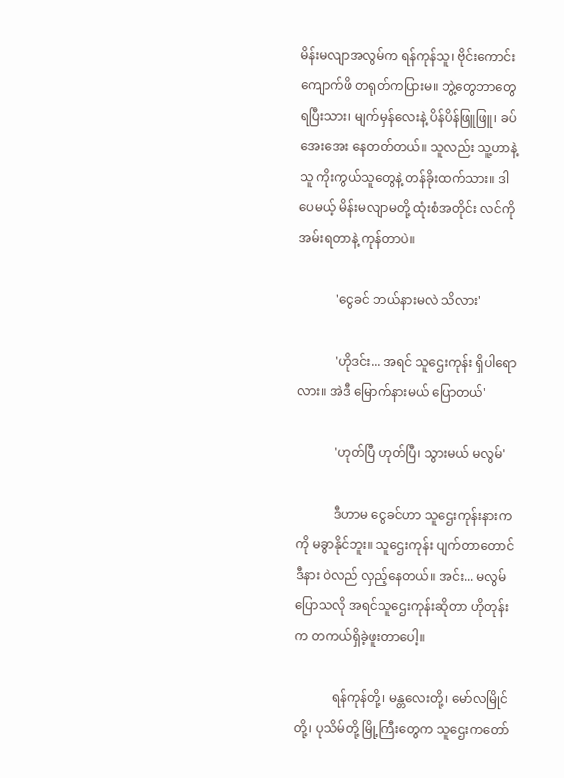မိန်းမလျာအလွမ်က ရန်ကုန်သူ၊ ဗိုင်းကောင်းကျောက်ဖိ တရုတ်ကပြားမ။ ဘွဲ့တွေဘာတွေ ရပြီးသား၊ မျက်မှန်လေးနဲ့ ပိန်ပိန်ဖြူဖြူ၊ ခပ်အေးအေး နေတတ်တယ်။ သူလည်း သူ့ဟာနဲ့သူ ကိုးကွယ်သူတွေနဲ့ တန်ခိုးထက်သား။ ဒါပေမယ့် မိန်းမလျာမတို့ ထုံးစံအတိုင်း လင်ကို အမ်းရတာနဲ့ ကုန်တာပဲ။

            'ငွေခင် ဘယ်နားမလဲ သိလား'

            'ဟိုဒင်း... အရင် သူဌေးကုန်း ရှိပါရောလား။ အဲဒီ မြောက်နားမယ် ပြောတယ်'

            'ဟုတ်ပြီ ဟုတ်ပြီ၊ သွားမယ် မလွမ်'

            ဒီဟာမ ငွေခင်ဟာ သူဌေးကုန်းနားကကို မခွာနိုင်ဘူး။ သူဌေးကုန်း ပျက်တာတောင် ဒီနား ဝဲလည် လှည့်နေတယ်။ အင်း... မလွမ်ပြောသလို အရင်သူဌေးကုန်းဆိုတာ ဟိုတုန်းက တကယ်ရှိခဲ့ဖူးတာပေါ့။

            ရန်ကုန်တို့၊ မန္တလေးတို့၊ မော်လမြိုင်တို့၊ ပုသိမ်တို့ မြို့ကြီးတွေက သူဌေးကတော်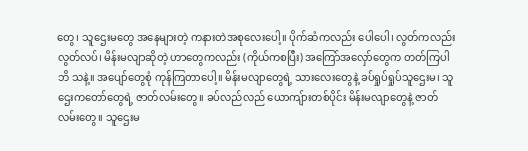တွေ၊ သူဌေးမတွေ အနေများတဲ့ ကနားတဲအစုလေးပေါ့။ ပိုက်ဆံကလည်း ပေါပေါ၊ လွတ်ကလည်း လွတ်လပ်၊ မိန်းမလျာဆိုတဲ့ ဟာတွေကလည်း (ကိုယ်ကစပြီး) အကြော်အလှော်တွေက တတ်ကြပါဘိ သနဲ့။ အပျော်တွေစုံ ကုန်ကြတာပေါ့။ မိန်းမလျာတွေရဲ့ သားလေးတွေနဲ့ ခပ်ရှုပ်ရှုပ်သူဌေးမ၊ သူဌေးကတော်တွေရဲ့ ဇာတ်လမ်းတွေ။ ခပ်လည်လည် ယောကျ်ားတစ်ပိုင်း မိန်းမလျာတွေနဲ့ ဇာတ်လမ်းတွေ။ သူဌေးမ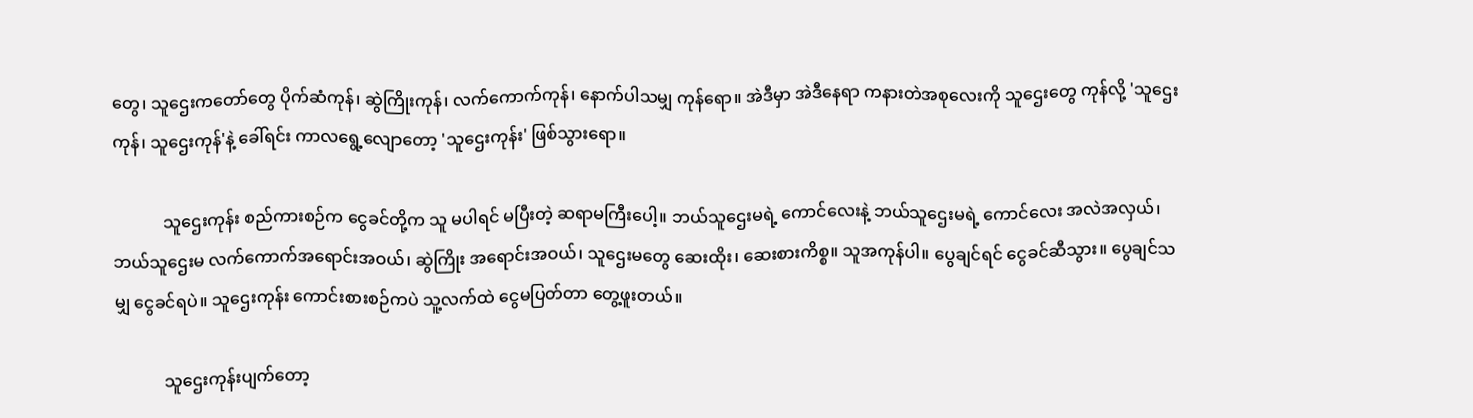တွေ၊ သူဌေးကတော်တွေ ပိုက်ဆံကုန်၊ ဆွဲကြိုးကုန်၊ လက်ကောက်ကုန်၊ နောက်ပါသမျှ ကုန်ရော။ အဲဒီမှာ အဲဒီနေရာ ကနားတဲအစုလေးကို သူဌေးတွေ ကုန်လို့ 'သူဌေးကုန်၊ သူဌေးကုန်'နဲ့ ခေါ်ရင်း ကာလရွေ့လျောတော့ 'သူဌေးကုန်း' ဖြစ်သွားရော။

            သူဌေးကုန်း စည်ကားစဉ်က ငွေခင်တို့က သူ မပါရင် မပြီးတဲ့ ဆရာမကြီးပေါ့။ ဘယ်သူဌေးမရဲ့ ကောင်လေးနဲ့ ဘယ်သူဌေးမရဲ့ ကောင်လေး အလဲအလှယ်၊ ဘယ်သူဌေးမ လက်ကောက်အရောင်းအဝယ်၊ ဆွဲကြိုး အရောင်းအဝယ်၊ သူဌေးမတွေ ဆေးထိုး၊ ဆေးစားကိစ္စ။ သူအကုန်ပါ။ ပွေချင်ရင် ငွေခင်ဆီသွား။ ပွေချင်သမျှ ငွေခင်ရပဲ။ သူဌေးကုန်း ကောင်းစားစဉ်ကပဲ သူ့လက်ထဲ ငွေမပြတ်တာ တွေ့ဖူးတယ်။

            သူဌေးကုန်းပျက်တော့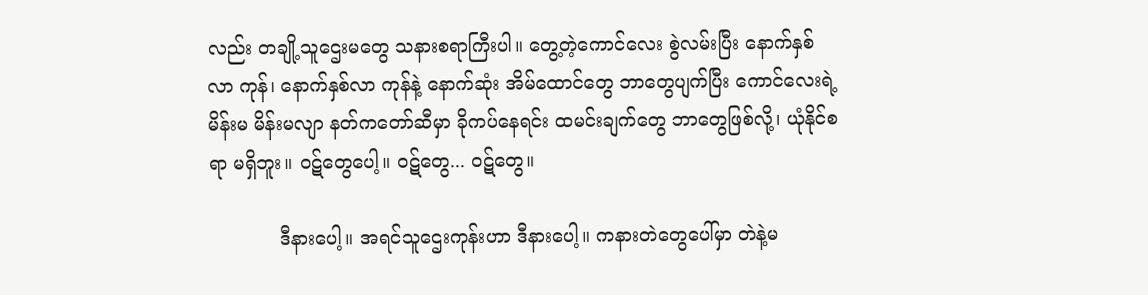လည်း တချို့သူဌေးမတွေ သနားစရာကြီးပါ။ တွေ့တဲ့ကောင်လေး စွဲလမ်းပြီး နောက်နှစ်လာ ကုန်၊ နောက်နှစ်လာ ကုန်နဲ့ နောက်ဆုံး အိမ်ထောင်တွေ ဘာတွေပျက်ပြီး ကောင်လေးရဲ့မိန်းမ မိန်းမလျာ နတ်ကတော်ဆီမှာ ခိုကပ်နေရင်း ထမင်းချက်တွေ ဘာတွေဖြစ်လို့၊ ယုံနိုင်စရာ မရှိဘူး။ ဝဋ်တွေပေါ့။ ဝဋ်တွေ... ဝဋ်တွေ။

            ဒီနားပေါ့။ အရင်သူဌေးကုန်းဟာ ဒီနားပေါ့။ ကနားတဲတွေပေါ်မှာ တဲနဲ့မ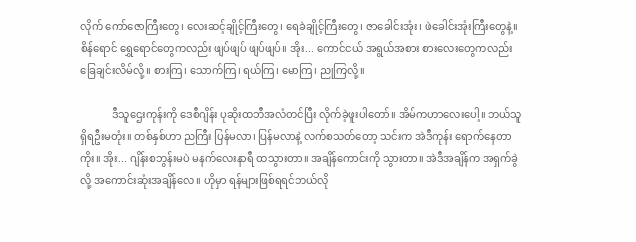လိုက် ကော်ဇောကြီးတွေ၊ လေးဆင့်ချိုင့်ကြီးတွေ၊ ရေခဲချိုင့်ကြီးတွေ၊ ဇာခေါင်းအုံး၊ ဖဲခေါင်းအုံးကြီးတွေနဲ့။ စိန်ရောင် ရွှေရောင်တွေကလည်း ဖျပ်ဖျပ် ဖျပ်ဖျပ်။ အိုး... ကောင်ငယ် အရွယ်အစား စားလေးတွေကလည်း ခြေချင်းလိမ်လို့။ စားကြ၊ သောက်ကြ၊ ရယ်ကြ၊ မောကြ၊ ညုကြလို့။

            ဒီသူဌေးကုန်းကို ဒေစီဂျိန်း ပုဆိုးထဘီအလံတင်ပြီး လိုက်ခဲ့ဖူးပါတော်။ အိမ်ကဟာလေးပေါ့။ ဘယ်သူရှိရဦးမတုံး။ တစ်နှစ်ဟာ ညကြီး ပြန်မလာ၊ ပြန်မလာနဲ့ လက်စသတ်တော့ သင်းက အဲဒီကုန်း ရောက်နေတာကိုး။ အိုး... ဂျိန်းစဘွန်းမပဲ မနက်လေးနာရီ ထသွားတာ။ အချိန်ကောင်းကို သွားတာ။ အဲဒီအချိန်က အရှက်ခွဲလို့ အကောင်းဆုံးအချိန်လေ။ ဟိုမှာ ရန်များဖြစ်ရရင်ဘယ်လို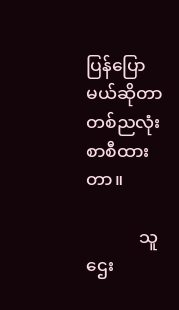ပြန်ပြောမယ်ဆိုတာ တစ်ညလုံး စာစီထားတာ။

            သူဌေး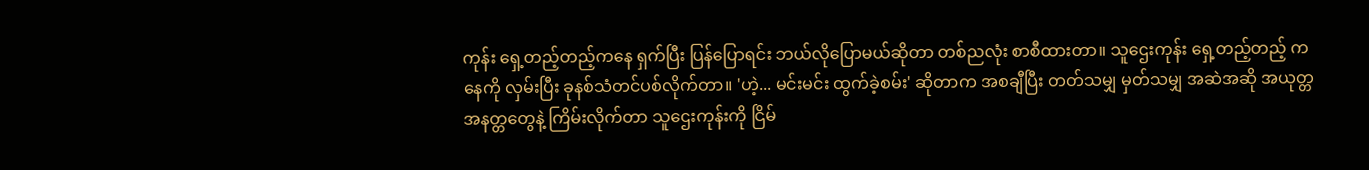ကုန်း ရှေ့တည့်တည့်ကနေ ရှက်ပြီး ပြန်ပြောရင်း ဘယ်လိုပြောမယ်ဆိုတာ တစ်ညလုံး စာစီထားတာ။ သူဌေးကုန်း ရှေ့တည့်တည့် ကနေကို လှမ်းပြီး ခုနစ်သံတင်ပစ်လိုက်တာ။ 'ဟဲ့... မင်းမင်း ထွက်ခဲ့စမ်း' ဆိုတာက အစချီပြီး တတ်သမျှ မှတ်သမျှ အဆဲအဆို အယုတ္တ အနတ္တတွေနဲ့ ကြိမ်းလိုက်တာ သူဌေးကုန်းကို ငြိမ်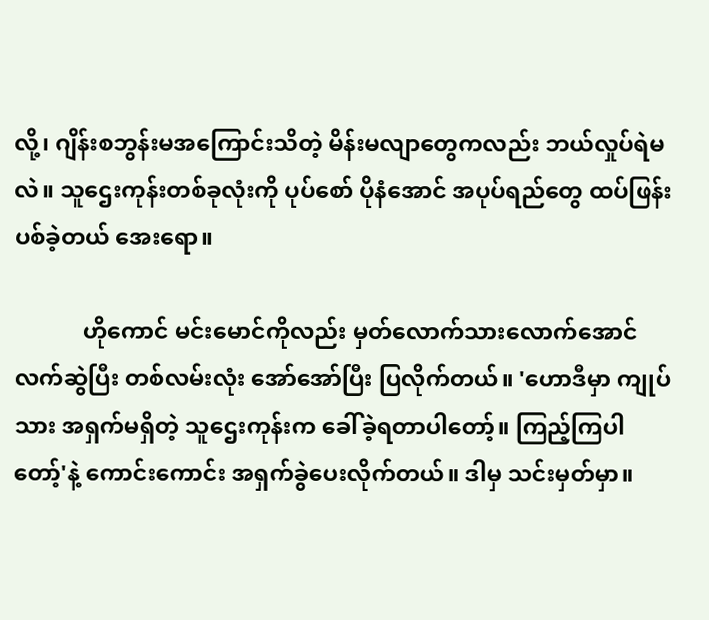လို့၊ ဂျိန်းစဘွန်းမအကြောင်းသိတဲ့ မိန်းမလျာတွေကလည်း ဘယ်လှုပ်ရဲမလဲ။ သူဌေးကုန်းတစ်ခုလုံးကို ပုပ်စော် ပိုနံအောင် အပုပ်ရည်တွေ ထပ်ဖြန်းပစ်ခဲ့တယ် အေးရော။

            ဟိုကောင် မင်းမောင်ကိုလည်း မှတ်လောက်သားလောက်အောင် လက်ဆွဲပြီး တစ်လမ်းလုံး အော်အော်ပြီး ပြလိုက်တယ်။ 'ဟောဒီမှာ ကျုပ်သား အရှက်မရှိတဲ့ သူဌေးကုန်းက ခေါ်ခဲ့ရတာပါတော့်။ ကြည့်ကြပါတော့်'နဲ့ ကောင်းကောင်း အရှက်ခွဲပေးလိုက်တယ်။ ဒါမှ သင်းမှတ်မှာ။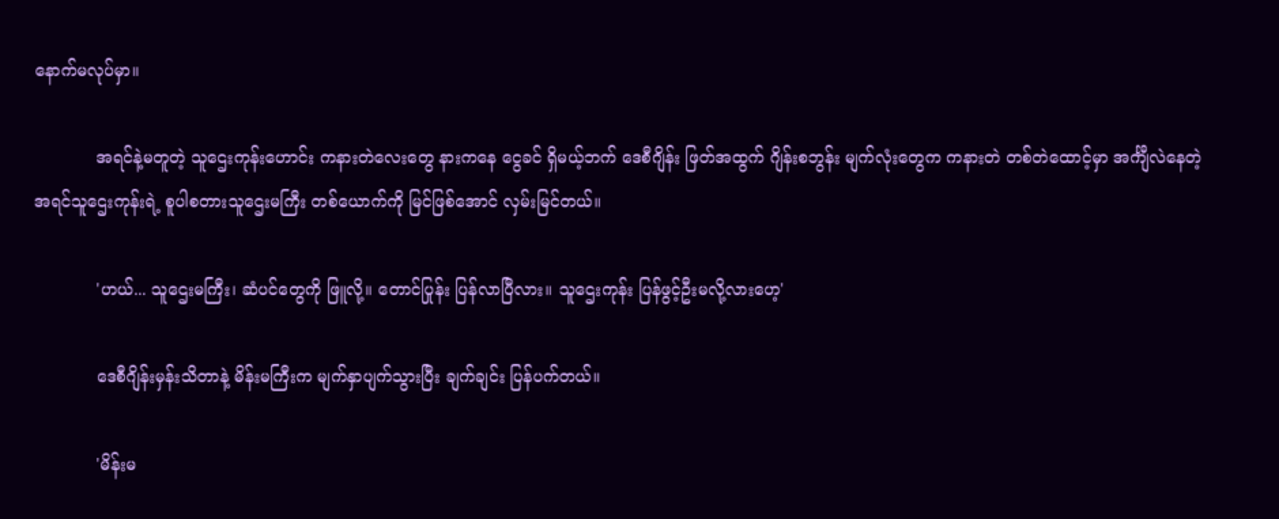နောက်မလုပ်မှာ။

            အရင်နဲ့မတူတဲ့ သူဌေးကုန်းဟောင်း ကနားတဲလေးတွေ နားကနေ ငွေခင် ရှိမယ့်ဘက် ဒေစီဂျိန်း ဖြတ်အထွက် ဂျိန်းစဘွန်း မျက်လုံးတွေက ကနားတဲ တစ်တဲထောင့်မှာ အင်္ကျီလဲနေတဲ့ အရင်သူဌေးကုန်းရဲ့ စူပါစတားသူဌေးမကြီး တစ်ယောက်ကို မြင်ဖြစ်အောင် လှမ်းမြင်တယ်။

            'ဟယ်... သူဌေးမကြီး၊ ဆံပင်တွေကို ဖြူလို့။ တောင်ပြုန်း ပြန်လာပြီလား။ သူဌေးကုန်း ပြန်ဖွင့်ဦးမလို့လားဟေ့'

            ဒေစီဂျိန်းမှန်းသိတာနဲ့ မိန်းမကြီးက မျက်နှာပျက်သွားပြီး ချက်ချင်း ပြန်ပက်တယ်။

            'မိန်းမ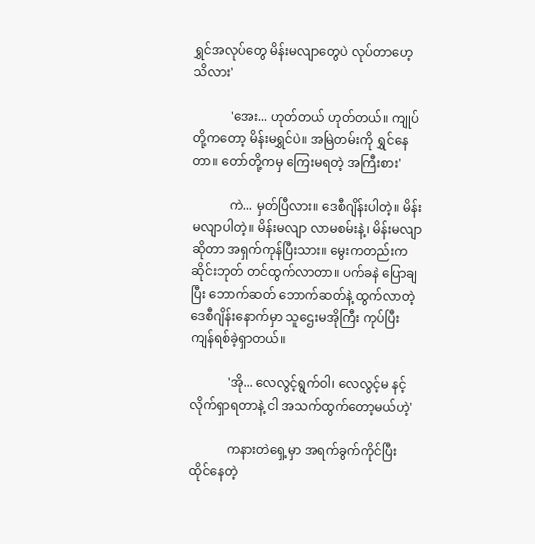ရွှင်အလုပ်တွေ မိန်းမလျာတွေပဲ လုပ်တာဟေ့ သိလား'

            'အေး... ဟုတ်တယ် ဟုတ်တယ်။ ကျုပ်တို့ကတော့ မိန်းမရွှင်ပဲ။ အမြဲတမ်းကို ရွှင်နေတာ။ တော်တို့ကမှ ကြေးမရတဲ့ အကြီးစား'

            ကဲ... မှတ်ပြီလား။ ဒေစီဂျိန်းပါတဲ့။ မိန်းမလျာပါတဲ့။ မိန်းမလျာ လာမစမ်းနဲ့၊ မိန်းမလျာဆိုတာ အရှက်ကုန်ပြီးသား။ မွေးကတည်းက ဆိုင်းဘုတ် တင်ထွက်လာတာ။ ပက်ခနဲ ပြောချပြီး ဘောက်ဆတ် ဘောက်ဆတ်နဲ့ ထွက်လာတဲ့ ဒေစီဂျိန်းနောက်မှာ သူဌေးမအိုကြီး ကုပ်ပြီးကျန်ရစ်ခဲ့ရှာတယ်။

            'အို... လေလွင့်ရွက်ဝါ၊ လေလွင့်မ နင့်လိုက်ရှာရတာနဲ့ ငါ အသက်ထွက်တော့မယ်ဟဲ့'

            ကနားတဲရှေ့မှာ အရက်ခွက်ကိုင်ပြီး ထိုင်နေတဲ့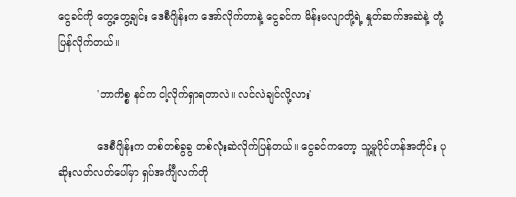ငွေခင်ကို တွေ့တွေ့ချင်း ဒေစီဂျိန်းက အော်လိုက်တာနဲ့ ငွေခင်က မိန်းမလျာတို့ရဲ့ နှုတ်ဆက်အဆဲနဲ့ တုံ့ပြန်လိုက်တယ်။

            'ဘာကိစ္စ နင်က ငါ့လိုက်ရှာရတာလဲ။ လင်လဲချင်လို့လား'

            ဒေစီဂျိန်းက တစ်တစ်ခွခွ တစ်လုံးဆဲလိုက်ပြန်တယ်။ ငွေခင်ကတော့ သူ့မူပိုင်ဟန်အတိုင်း ပုဆိုးလတ်လတ်ပေါ်မှာ ရှပ်အင်္ကျီလက်တို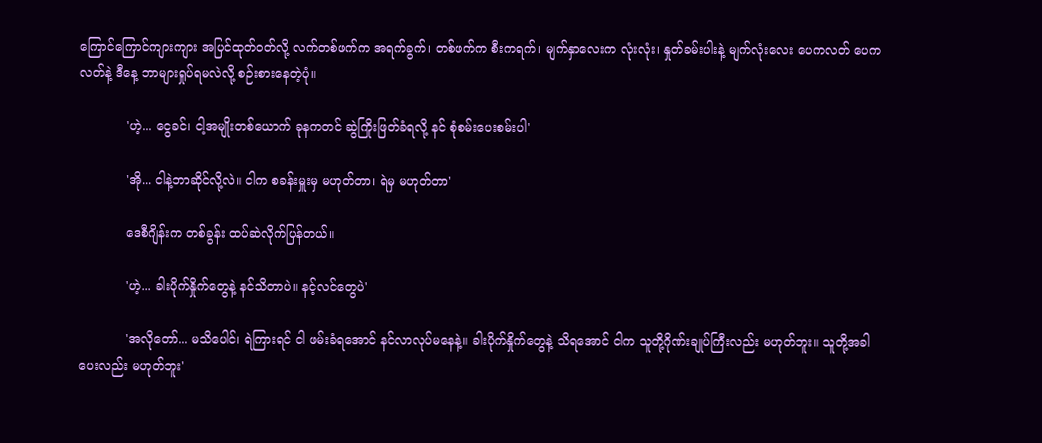ကြောင်ကြောင်ကျားကျား အပြင်ထုတ်ဝတ်လို့ လက်တစ်ဖက်က အရက်ခွက်၊ တစ်ဖက်က စီးကရက်၊ မျက်နှာလေးက လုံးလုံး၊ နှုတ်ခမ်းပါးနဲ့ မျက်လုံးလေး ပေကလတ် ပေကလတ်နဲ့ ဒီနေ့ ဘာများရှုပ်ရမလဲလို့ စဉ်းစားနေတဲ့ပုံ။

            'ဟဲ့... ငွေခင်၊ ငါ့အမျိုးတစ်ယောက် ခုနကတင် ဆွဲကြိုးဖြတ်ခံရလို့ နင် စုံစမ်းပေးစမ်းပါ'

            'အို... ငါနဲ့ဘာဆိုင်လို့လဲ။ ငါက စခန်းမှူးမှ မဟုတ်တာ၊ ရဲမှ မဟုတ်တာ'

            ဒေစီဂျိန်းက တစ်ခွန်း ထပ်ဆဲလိုက်ပြန်တယ်။

            'ဟဲ့... ခါးပိုက်နှိုက်တွေနဲ့ နင်သိတာပဲ။ နင့်လင်တွေပဲ'

            'အလိုတော်... မသိပေါင်၊ ရဲကြားရင် ငါ ဖမ်းခံရအောင် နင်လာလုပ်မနေနဲ့။ ခါးပိုက်နှိုက်တွေနဲ့ သိရအောင် ငါက သူတို့ဂိုဏ်းချုပ်ကြီးလည်း မဟုတ်ဘူး။ သူတို့အခါပေးလည်း မဟုတ်ဘူး'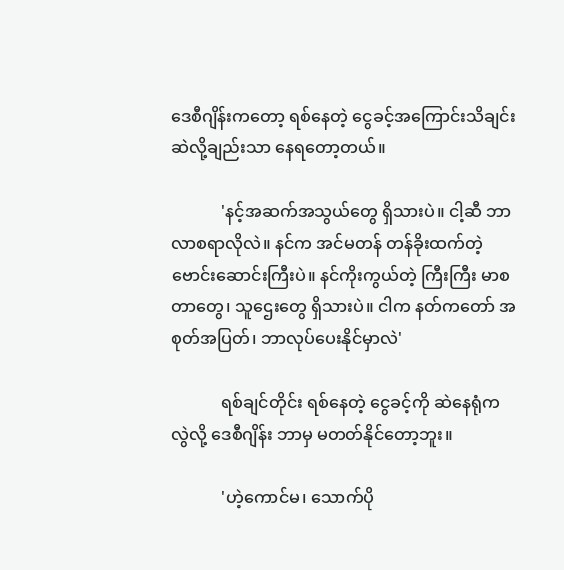ဒေစီဂျိန်းကတော့ ရစ်နေတဲ့ ငွေခင့်အကြောင်းသိချင်း ဆဲလို့ချည်းသာ နေရတော့တယ်။

            'နင့်အဆက်အသွယ်တွေ ရှိသားပဲ။ ငါ့ဆီ ဘာလာစရာလိုလဲ။ နင်က အင်မတန် တန်ခိုးထက်တဲ့ ဗောင်းဆောင်းကြီးပဲ။ နင်ကိုးကွယ်တဲ့ ကြီးကြီး မာစတာတွေ၊ သူဌေးတွေ ရှိသားပဲ။ ငါက နတ်ကတော် အစုတ်အပြတ်၊ ဘာလုပ်ပေးနိုင်မှာလဲ'

            ရစ်ချင်တိုင်း ရစ်နေတဲ့ ငွေခင့်ကို ဆဲနေရုံကလွဲလို့ ဒေစီဂျိန်း ဘာမှ မတတ်နိုင်တော့ဘူး။

            'ဟဲ့ကောင်မ၊ သောက်ပို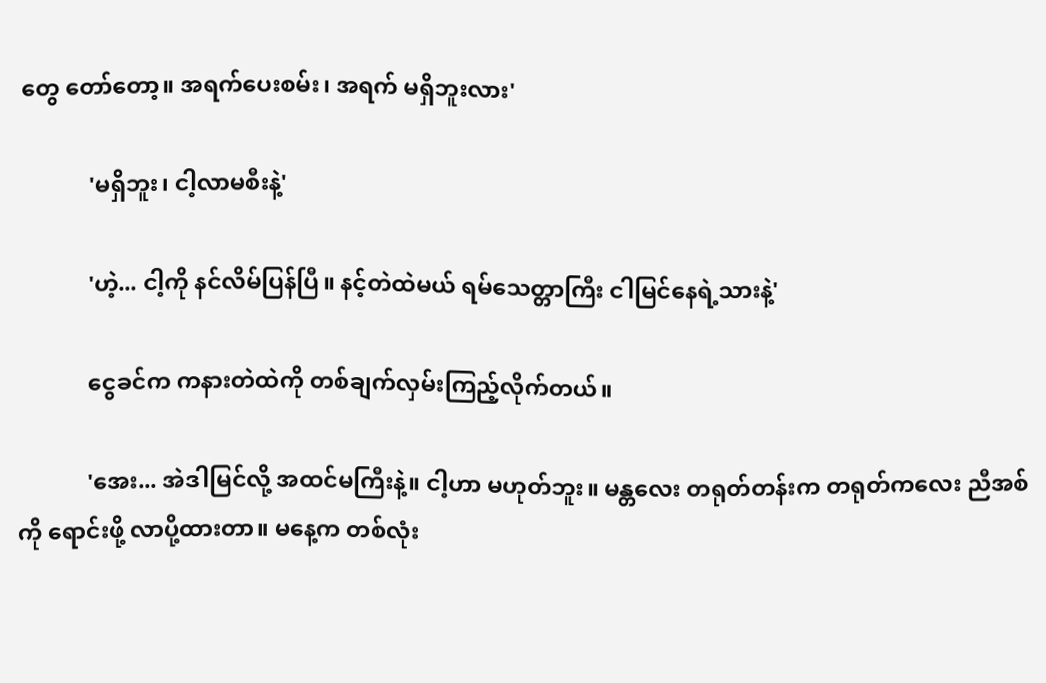တွေ တော်တော့။ အရက်ပေးစမ်း၊ အရက် မရှိဘူးလား'

            'မရှိဘူး၊ ငါ့လာမစီးနဲ့'

            'ဟဲ့... ငါ့ကို နင်လိမ်ပြန်ပြီ။ နင့်တဲထဲမယ် ရမ်သေတ္တာကြီး ငါမြင်နေရဲ့သားနဲ့'

            ငွေခင်က ကနားတဲထဲကို တစ်ချက်လှမ်းကြည့်လိုက်တယ်။

            'အေး... အဲဒါမြင်လို့ အထင်မကြီးနဲ့။ ငါ့ဟာ မဟုတ်ဘူး။ မန္တလေး တရုတ်တန်းက တရုတ်ကလေး ညီအစ်ကို ရောင်းဖို့ လာပို့ထားတာ။ မနေ့က တစ်လုံး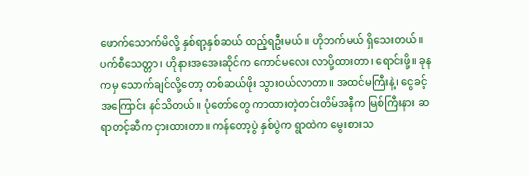ဖောက်သောက်မိလို့ နှစ်ရာ့နှစ်ဆယ် ထည့်ရဦးမယ်။ ဟိုဘက်မယ် ရှိသေးတယ်။ ပက်စီသေတ္တာ၊ ဟိုနားအအေးဆိုင်က ကောင်မလေး လာပို့ထားတာ၊ ရောင်းဖို့။ ခုနကမှ သောက်ချင်လို့တော့ တစ်ဆယ်ဖိုး သွားဝယ်လာတာ။ အထင်မကြီးနဲ့၊ ငွေခင့်အကြောင်း နင်သိတယ်။ ပုံတော်တွေ ကာထားတဲ့တင်းတိမ်အနီက မြစ်ကြီးနား ဆရာတင့်ဆီက ငှားထားတာ။ ကန်တော့ပွဲ နှစ်ပွဲက ရွာထဲက မွေးစားသ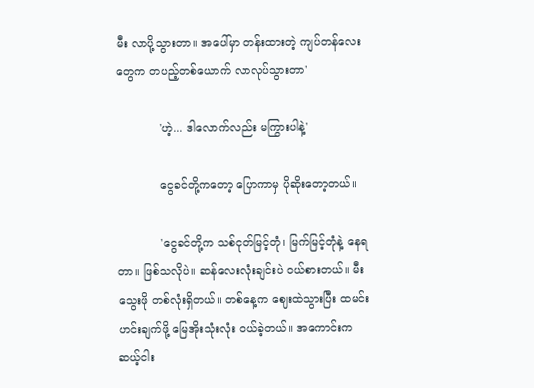မီး လာပို့သွားတာ။ အပေါ်မှာ တန်းထားတဲ့ ကျပ်တန်လေးတွေက တပည့်တစ်ယောက် လာလုပ်သွားတာ'

            'ဟဲ့... ဒါလောက်လည်း မကြွားပါနဲ့'

            ငွေခင်တို့ကတော့ ပြောကာမှ ပိုဆိုးတော့တယ်။

            'ငွေခင်တို့က သစ်ငုတ်မြင့်တုံ၊ မြက်မြင့်တုံနဲ့ နေရတာ။ ဖြစ်သလိုပဲ။ ဆန်လေးလုံးချင်းပဲ ဝယ်စားတယ်။ မီးသွေးဖို တစ်လုံးရှိတယ်။ တစ်နေ့က ဈေးထဲသွားပြီး ထမင်းဟင်းချက်ဖို့ မြေအိုးသုံးလုံး ဝယ်ခဲ့တယ်။ အကောင်းက ဆယ့်ငါး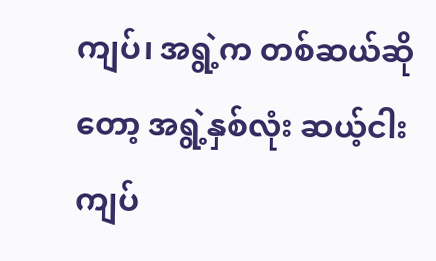ကျပ်၊ အရွဲ့က တစ်ဆယ်ဆိုတော့ အရွဲ့နှစ်လုံး ဆယ့်ငါးကျပ်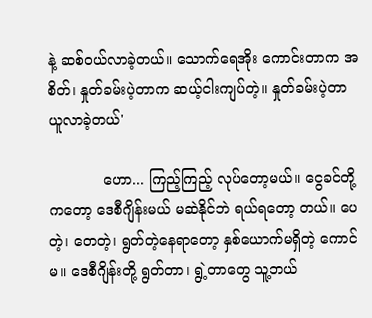နဲ့ ဆစ်ဝယ်လာခဲ့တယ်။ သောက်ရေအိုး ကောင်းတာက အစိတ်၊ နှုတ်ခမ်းပဲ့တာက ဆယ့်ငါးကျပ်တဲ့။ နှုတ်ခမ်းပဲ့တာ ယူလာခဲ့တယ်'

            ဟော... ကြည့်ကြည့် လုပ်တော့မယ်။ ငွေခင်တို့ကတော့ ဒေစီဂျိန်းမယ် မဆဲနိုင်ဘဲ ရယ်ရတော့ တယ်။ ပေတဲ့၊ တေတဲ့၊ ရွတ်တဲ့နေရာတော့ နှစ်ယောက်မရှိတဲ့ ကောင်မ။ ဒေစီဂျိန်းတို့ ရွတ်တာ၊ ရွဲ့တာတွေ သူ့ဘယ်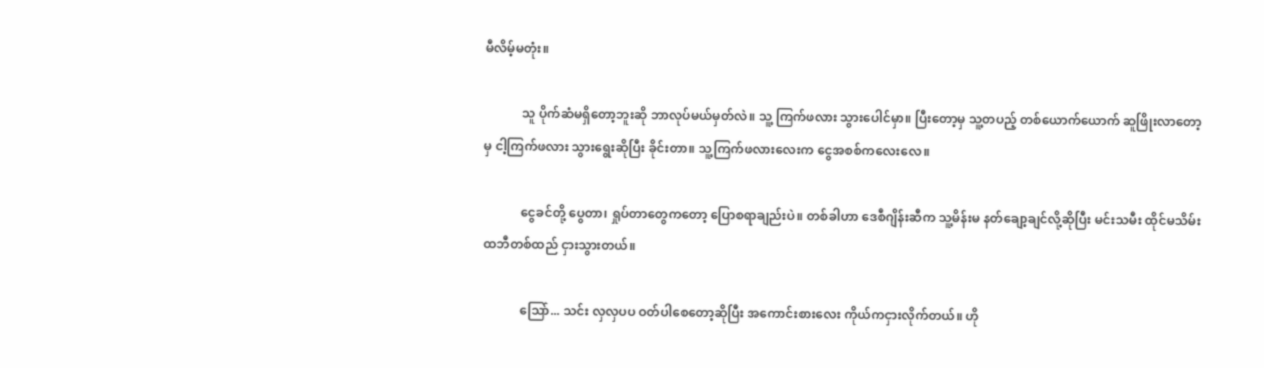မီလိမ့်မတုံး။

            သူ ပိုက်ဆံမရှိတော့ဘူးဆို ဘာလုပ်မယ်မှတ်လဲ။ သူ့ ကြက်ဖလား သွားပေါင်မှာ။ ပြီးတော့မှ သူ့တပည့် တစ်ယောက်ယောက် ဆူဖြိုးလာတော့မှ ငါ့ကြက်ဖလား သွားရွေးဆိုပြီး ခိုင်းတာ။ သူ့ကြက်ဖလားလေးက ငွေအစစ်ကလေးလေ။

            ငွေခင်တို့ ပွေတာ၊ ရှုပ်တာတွေကတော့ ပြောစရာချည်းပဲ။ တစ်ခါဟာ ဒေစီဂျိန်းဆီက သူ့မိန်းမ နတ်ချော့ချင်လို့ဆိုပြီး မင်းသမီး ထိုင်မသိမ်း ထဘီတစ်ထည် ငှားသွားတယ်။

            သြော်... သင်း လှလှပပ ဝတ်ပါစေတော့ဆိုပြီး အကောင်းစားလေး ကိုယ်ကငှားလိုက်တယ်။ ဟို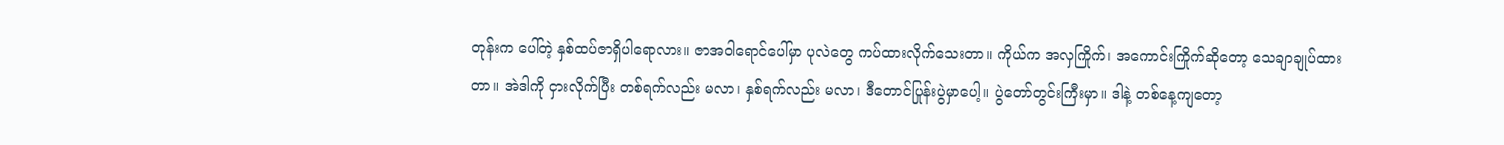တုန်းက ပေါ်တဲ့ နှစ်ထပ်ဇာရှိပါရောလား။ ဇာအဝါရောင်ပေါ်မှာ ပုလဲတွေ ကပ်ထားလိုက်သေးတာ။ ကိုယ်က အလှကြိုက်၊ အကောင်းကြိုက်ဆိုတော့ သေချာချုပ်ထားတာ။ အဲဒါကို ငှားလိုက်ပြီး တစ်ရက်လည်း မလာ၊ နှစ်ရက်လည်း မလာ၊ ဒီတောင်ပြုန်းပွဲမှာပေါ့။ ပွဲတော်တွင်းကြီးမှာ။ ဒါနဲ့ တစ်နေ့ကျတော့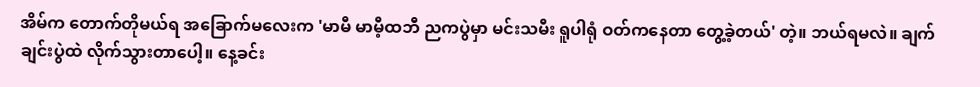အိမ်က တောက်တိုမယ်ရ အခြောက်မလေးက 'မာမီ မာမီ့ထဘီ ညကပွဲမှာ မင်းသမီး ရူပါရုံ ဝတ်ကနေတာ တွေ့ခဲ့တယ်' တဲ့။ ဘယ်ရမလဲ။ ချက်ချင်းပွဲထဲ လိုက်သွားတာပေါ့။ နေ့ခင်း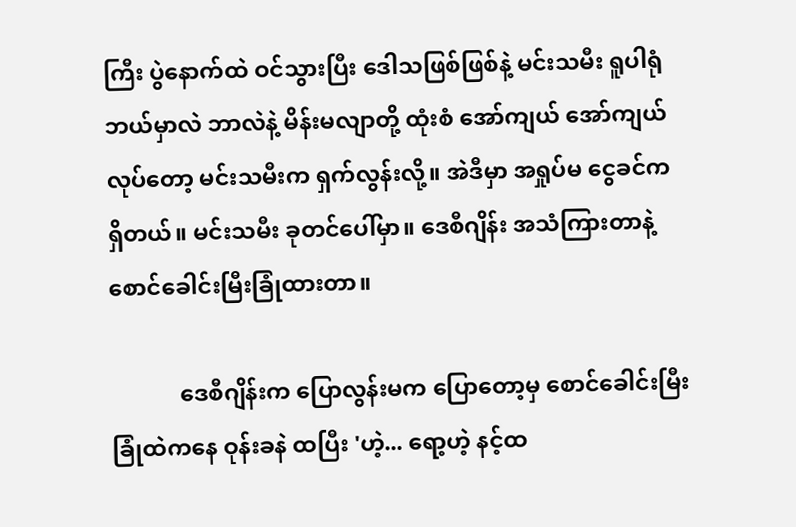ကြီး ပွဲနောက်ထဲ ဝင်သွားပြီး ဒေါသဖြစ်ဖြစ်နဲ့ မင်းသမီး ရူပါရုံ ဘယ်မှာလဲ ဘာလဲနဲ့ မိန်းမလျာတို့ ထုံးစံ အော်ကျယ် အော်ကျယ်လုပ်တော့ မင်းသမီးက ရှက်လွန်းလို့။ အဲဒီမှာ အရှုပ်မ ငွေခင်က ရှိတယ်။ မင်းသမီး ခုတင်ပေါ်မှာ။ ဒေစီဂျိန်း အသံကြားတာနဲ့ စောင်ခေါင်းမြီးခြုံထားတာ။

            ဒေစီဂျိန်းက ပြောလွန်းမက ပြောတော့မှ စောင်ခေါင်းမြီးခြုံထဲကနေ ဝုန်းခနဲ ထပြီး 'ဟဲ့... ရော့ဟဲ့ နင့်ထ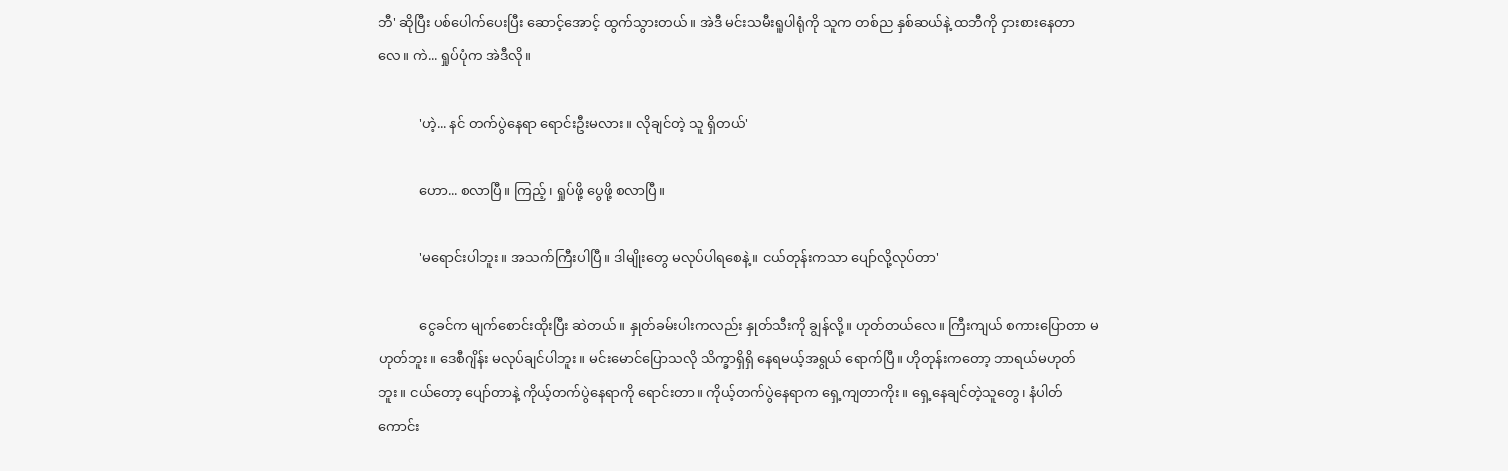ဘီ' ဆိုပြီး ပစ်ပေါက်ပေးပြီး ဆောင့်အောင့် ထွက်သွားတယ်။ အဲဒီ မင်းသမီးရူပါရုံကို သူက တစ်ည နှစ်ဆယ်နဲ့ ထဘီကို ငှားစားနေတာလေ။ ကဲ... ရှုပ်ပုံက အဲဒီလို။

            'ဟဲ့... နင် တက်ပွဲနေရာ ရောင်းဦးမလား။ လိုချင်တဲ့ သူ ရှိတယ်'

            ဟော... စလာပြီ။ ကြည့်၊ ရှုပ်ဖို့ ပွေဖို့ စလာပြီ။

            'မရောင်းပါဘူး။ အသက်ကြီးပါပြီ။ ဒါမျိုးတွေ မလုပ်ပါရစေနဲ့။ ငယ်တုန်းကသာ ပျော်လို့လုပ်တာ'

            ငွေခင်က မျက်စောင်းထိုးပြီး ဆဲတယ်။ နှုတ်ခမ်းပါးကလည်း နှုတ်သီးကို ချွန်လို့။ ဟုတ်တယ်လေ။ ကြီးကျယ် စကားပြောတာ မဟုတ်ဘူး။ ဒေစီဂျိန်း မလုပ်ချင်ပါဘူး။ မင်းမောင်ပြောသလို သိက္ခာရှိရှိ နေရမယ့်အရွယ် ရောက်ပြီ။ ဟိုတုန်းကတော့ ဘာရယ်မဟုတ်ဘူး။ ငယ်တော့ ပျော်တာနဲ့ ကိုယ့်တက်ပွဲနေရာကို ရောင်းတာ။ ကိုယ့်တက်ပွဲနေရာက ရှေ့ကျတာကိုး။ ရှေ့နေချင်တဲ့သူတွေ၊ နံပါတ်ကောင်း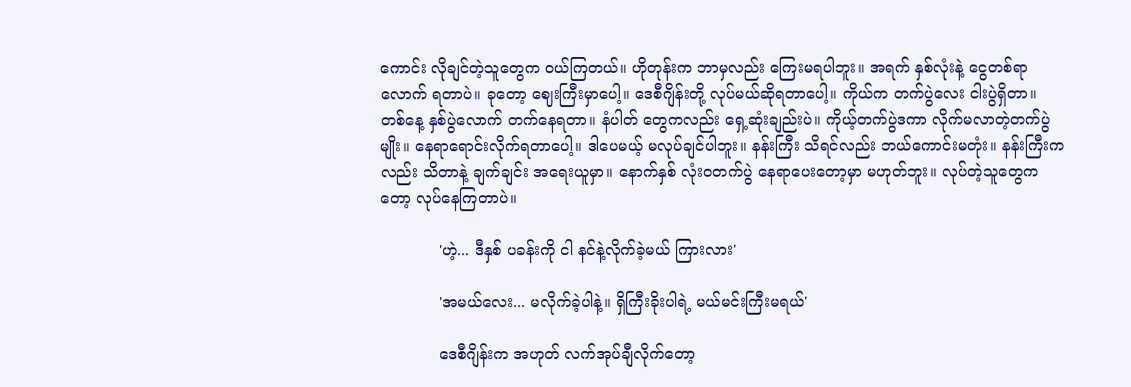ကောင်း လိုချင်တဲ့သူတွေက ဝယ်ကြတယ်။ ဟိုတုန်းက ဘာမှလည်း ကြေးမရပါဘူး။ အရက် နှစ်လုံးနဲ့ ငွေတစ်ရာလောက် ရတာပဲ။ ခုတော့ ဈေးကြီးမှာပေါ့။ ဒေစီဂျိန်းတို့ လုပ်မယ်ဆိုရတာပေါ့။ ကိုယ်က တက်ပွဲလေး ငါးပွဲရှိတာ။ တစ်နေ့ နှစ်ပွဲလောက် တက်နေရတာ။ နံပါတ် တွေကလည်း ရှေ့ဆုံးချည်းပဲ။ ကိုယ့်တက်ပွဲဒကာ လိုက်မလာတဲ့တက်ပွဲမျိုး။ နေရာရောင်းလိုက်ရတာပေါ့။ ဒါပေမယ့် မလုပ်ချင်ပါဘူး။ နန်းကြီး သိရင်လည်း ဘယ်ကောင်းမတုံး။ နန်းကြီးကလည်း သိတာနဲ့ ချက်ချင်း အရေးယူမှာ။ နောက်နှစ် လုံးဝတက်ပွဲ နေရာပေးတော့မှာ မဟုတ်ဘူး။ လုပ်တဲ့သူတွေကတော့ လုပ်နေကြတာပဲ။

            'ဟဲ့... ဒီနှစ် ပခန်းကို ငါ နင်နဲ့လိုက်ခဲ့မယ် ကြားလား'

            'အမယ်လေး... မလိုက်ခဲ့ပါနဲ့။ ရှိကြီးခိုးပါရဲ့ မယ်မင်းကြီးမရယ်'

            ဒေစီဂျိန်းက အဟုတ် လက်အုပ်ချီလိုက်တော့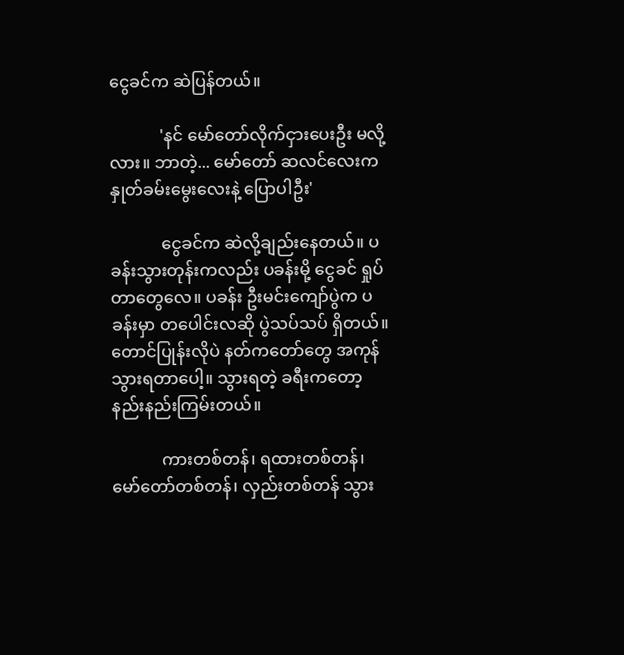ငွေခင်က ဆဲပြန်တယ်။

            'နင် မော်တော်လိုက်ငှားပေးဦး မလို့လား။ ဘာတဲ့... မော်တော် ဆလင်လေးက နှုတ်ခမ်းမွေးလေးနဲ့ ပြောပါဦး'

            ငွေခင်က ဆဲလို့ချည်းနေတယ်။ ပခန်းသွားတုန်းကလည်း ပခန်းမို့ ငွေခင် ရှုပ်တာတွေလေ။ ပခန်း ဦးမင်းကျော်ပွဲက ပခန်းမှာ တပေါင်းလဆို ပွဲသပ်သပ် ရှိတယ်။ တောင်ပြုန်းလိုပဲ နတ်ကတော်တွေ အကုန်သွားရတာပေါ့။ သွားရတဲ့ ခရီးကတော့ နည်းနည်းကြမ်းတယ်။

            ကားတစ်တန်၊ ရထားတစ်တန်၊ မော်တော်တစ်တန်၊ လှည်းတစ်တန် သွား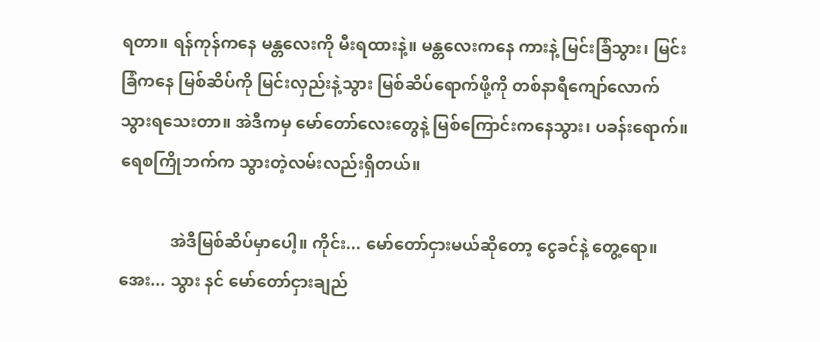ရတာ။ ရန်ကုန်ကနေ မန္တလေးကို မီးရထားနဲ့။ မန္တလေးကနေ ကားနဲ့ မြင်းခြံသွား၊ မြင်းခြံကနေ မြစ်ဆိပ်ကို မြင်းလှည်းနဲ့သွား မြစ်ဆိပ်ရောက်ဖို့ကို တစ်နာရီကျော်လောက် သွားရသေးတာ။ အဲဒီကမှ မော်တော်လေးတွေနဲ့ မြစ်ကြောင်းကနေသွား၊ ပခန်းရောက်။ ရေစကြိုဘက်က သွားတဲ့လမ်းလည်းရှိတယ်။

            အဲဒီမြစ်ဆိပ်မှာပေါ့။ ကိုင်း... မော်တော်ငှားမယ်ဆိုတော့ ငွေခင်နဲ့ တွေ့ရော။ အေး... သွား နင် မော်တော်ငှားချည်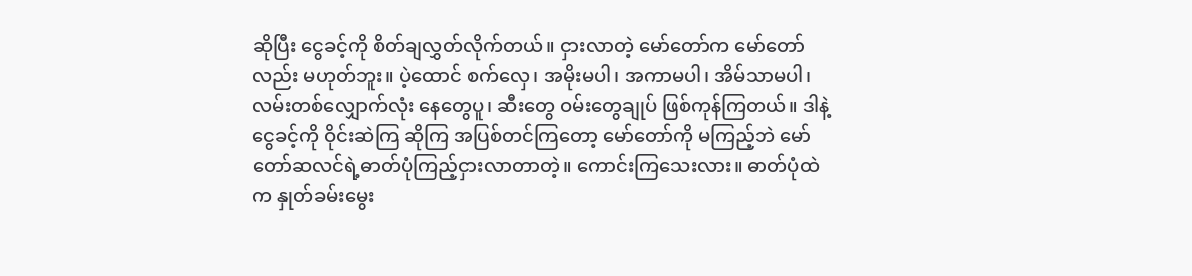ဆိုပြီး ငွေခင့်ကို စိတ်ချလွှတ်လိုက်တယ်။ ငှားလာတဲ့ မော်တော်က မော်တော်လည်း မဟုတ်ဘူး။ ပဲ့ထောင် စက်လှေ၊ အမိုးမပါ၊ အကာမပါ၊ အိမ်သာမပါ၊ လမ်းတစ်လျှောက်လုံး နေတွေပူ၊ ဆီးတွေ ဝမ်းတွေချုပ် ဖြစ်ကုန်ကြတယ်။ ဒါနဲ့ ငွေခင့်ကို ဝိုင်းဆဲကြ ဆိုကြ အပြစ်တင်ကြတော့ မော်တော်ကို မကြည့်ဘဲ မော်တော်ဆလင်ရဲ့ဓာတ်ပုံကြည့်ငှားလာတာတဲ့။ ကောင်းကြသေးလား။ ဓာတ်ပုံထဲက နှုတ်ခမ်းမွေး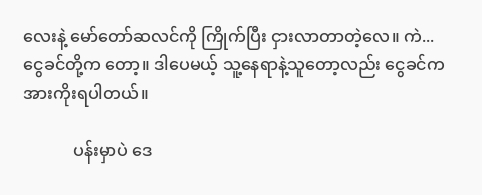လေးနဲ့ မော်တော်ဆလင်ကို ကြိုက်ပြီး ငှားလာတာတဲ့လေ။ ကဲ... ငွေခင်တို့က တော့။ ဒါပေမယ့် သူ့နေရာနဲ့သူတော့လည်း ငွေခင်က အားကိုးရပါတယ်။

            ပန်းမှာပဲ ဒေ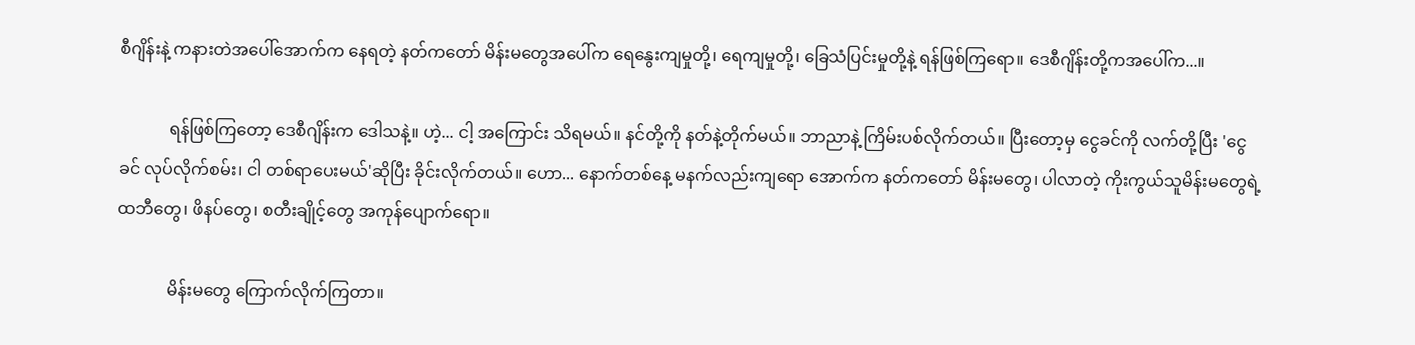စီဂျိန်းနဲ့ ကနားတဲအပေါ်အောက်က နေရတဲ့ နတ်ကတော် မိန်းမတွေအပေါ်က ရေနွေးကျမှုတို့၊ ရေကျမှုတို့၊ ခြေသံပြင်းမှုတို့နဲ့ ရန်ဖြစ်ကြရော။ ဒေစီဂျိန်းတို့ကအပေါ်က...။

            ရန်ဖြစ်ကြတော့ ဒေစီဂျိန်းက ဒေါသနဲ့။ ဟဲ့... ငါ့ အကြောင်း သိရမယ်။ နင်တို့ကို နတ်နဲ့တိုက်မယ်။ ဘာညာနဲ့ ကြိမ်းပစ်လိုက်တယ်။ ပြီးတော့မှ ငွေခင်ကို လက်တို့ပြီး 'ငွေခင် လုပ်လိုက်စမ်း၊ ငါ တစ်ရာပေးမယ်'ဆိုပြီး ခိုင်းလိုက်တယ်။ ဟော... နောက်တစ်နေ့ မနက်လည်းကျရော အောက်က နတ်ကတော် မိန်းမတွေ၊ ပါလာတဲ့ ကိုးကွယ်သူမိန်းမတွေရဲ့ ထဘီတွေ၊ ဖိနပ်တွေ၊ စတီးချိုင့်တွေ အကုန်ပျောက်ရော။

            မိန်းမတွေ ကြောက်လိုက်ကြတာ။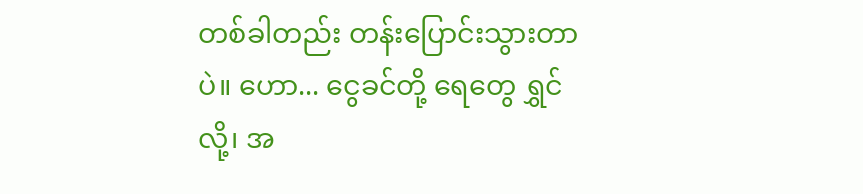တစ်ခါတည်း တန်းပြောင်းသွားတာပဲ။ ဟော... ငွေခင်တို့ ရေတွေ ရွှင်လို့၊ အ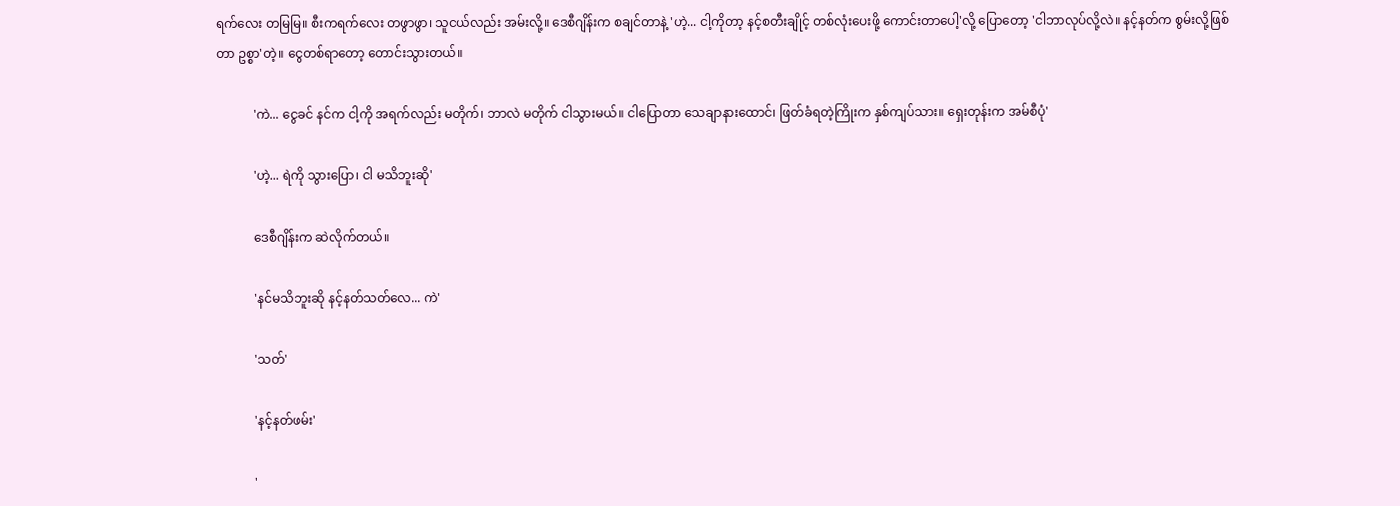ရက်လေး တမြမြ။ စီးကရက်လေး တဖွာဖွာ၊ သူငယ်လည်း အမ်းလို့။ ဒေစီဂျိန်းက စချင်တာနဲ့ 'ဟဲ့... ငါ့ကိုတာ့ နင့်စတီးချိုင့် တစ်လုံးပေးဖို့ ကောင်းတာပေါ့'လို့ ပြောတော့ 'ငါဘာလုပ်လို့လဲ။ နင့်နတ်က စွမ်းလို့ဖြစ်တာ ဥစ္စာ'တဲ့။ ငွေတစ်ရာတော့ တောင်းသွားတယ်။

            'ကဲ... ငွေခင် နင်က ငါ့ကို အရက်လည်း မတိုက်၊ ဘာလဲ မတိုက် ငါသွားမယ်။ ငါပြောတာ သေချာနားထောင်၊ ဖြတ်ခံရတဲ့ကြိုးက နှစ်ကျပ်သား။ ရှေးတုန်းက အမ်စီပုံ'

            'ဟဲ့... ရဲကို သွားပြော၊ ငါ မသိဘူးဆို'

            ဒေစီဂျိန်းက ဆဲလိုက်တယ်။

            'နင်မသိဘူးဆို နင့်နတ်သတ်လေ... ကဲ'

            'သတ်'

            'နင့်နတ်ဖမ်း'

            '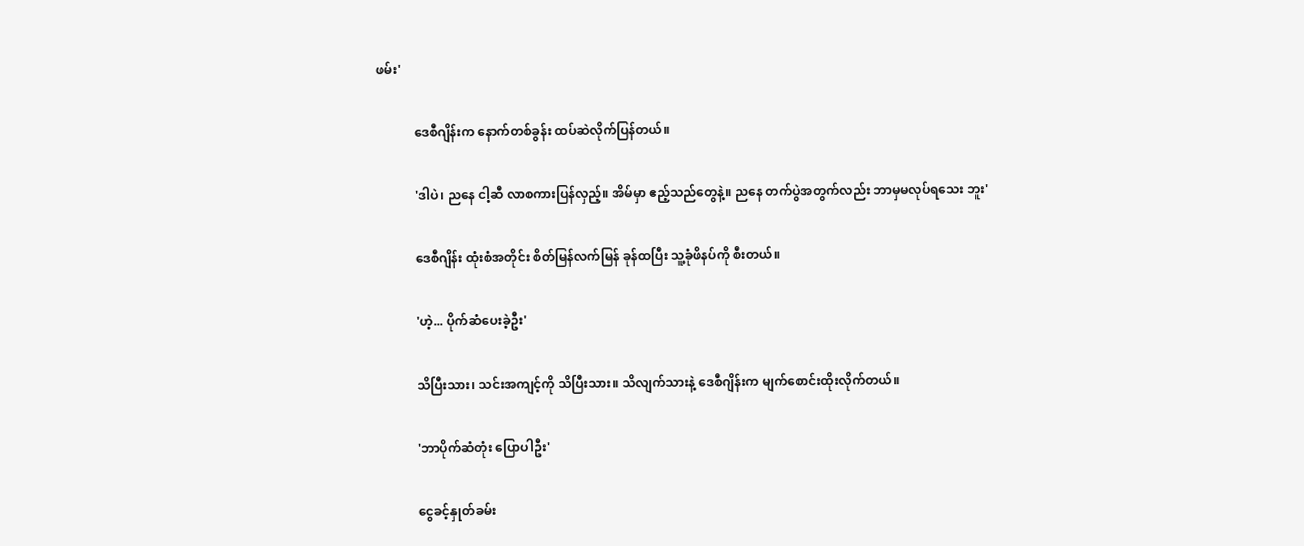ဖမ်း'

            ဒေစီဂျိန်းက နောက်တစ်ခွန်း ထပ်ဆဲလိုက်ပြန်တယ်။

            'ဒါပဲ၊ ညနေ ငါ့ဆီ လာစကားပြန်လှည့်။ အိမ်မှာ ဧည့်သည်တွေနဲ့။ ညနေ တက်ပွဲအတွက်လည်း ဘာမှမလုပ်ရသေး ဘူး'

            ဒေစီဂျိန်း ထုံးစံအတိုင်း စိတ်မြန်လက်မြန် ခုန်ထပြီး သူ့ခုံဖိနပ်ကို စီးတယ်။

            'ဟဲ့... ပိုက်ဆံပေးခဲ့ဦး'

            သိပြီးသား၊ သင်းအကျင့်ကို သိပြီးသား။ သိလျက်သားနဲ့ ဒေစီဂျိန်းက မျက်စောင်းထိုးလိုက်တယ်။

            'ဘာပိုက်ဆံတုံး ပြောပါဦး'

            ငွေခင့်နှုတ်ခမ်း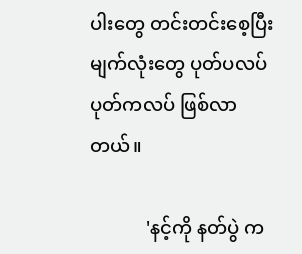ပါးတွေ တင်းတင်းစေ့ပြီး မျက်လုံးတွေ ပုတ်ပလပ် ပုတ်ကလပ် ဖြစ်လာတယ်။

            'နင့်ကို နတ်ပွဲ က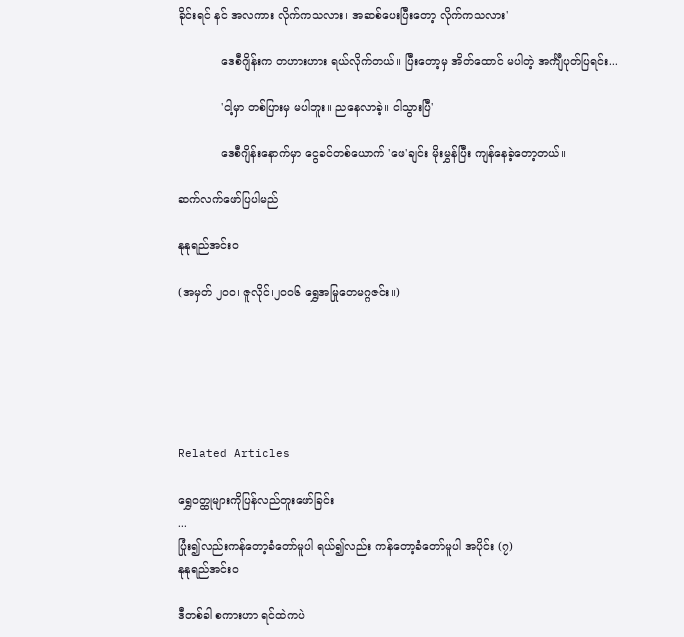ခိုင်းရင် နင် အလကား လိုက်ကသလား၊ အဆစ်ပေးပြီးတော့ လိုက်ကသလား'

            ဒေစီဂျိန်းက တဟားဟား ရယ်လိုက်တယ်။ ပြီးတော့မှ အိတ်ထောင် မပါတဲ့ အင်္ကျီပုတ်ပြရင်း...

            'ငါ့မှာ တစ်ပြားမှ မပါဘူး။ ညနေလာခဲ့။ ငါသွားပြီ'

            ဒေစီဂျိန်းနောက်မှာ ငွေခင်တစ်ယောက် 'ဖေ'ချင်း မိုးမွှန်ပြီး ကျန်နေခဲ့တော့တယ်။

ဆက်လက်ဖော်ပြပါမည်

နုနုရည်အင်းဝ

(အမှတ် ၂၀၀၊ ဇူလိုင်၊၂၀၀၆ ရွှေအမြုတေမဂ္ဂဇင်း။)






Related Articles

ရွှေဝတ္ထုများကိုပြန်လည်တူးဖော်ခြင်း
...
ပြုံး၍လည်းကန်တော့ခံတော်မူပါ ရယ်၍လည်း ကန်တော့ခံတော်မူပါ အပိုင်း (၇)
နုနုရည်အင်းဝ

ဒီတစ်ခါ စကားဟာ ရင်ထဲကပဲ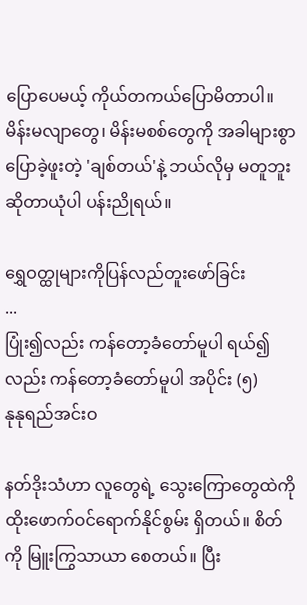ပြောပေမယ့် ကိုယ်တကယ်ပြောမိတာပါ။ မိန်းမလျာတွေ၊ မိန်းမစစ်တွေကို အခါများစွာ ပြောခဲ့ဖူးတဲ့ 'ချစ်တယ်'နဲ့ ဘယ်လိုမှ မတူဘူး ဆိုတာယုံပါ ပန်းညိုရယ်။

ရွှေဝတ္ထုများကိုပြန်လည်တူးဖော်ခြင်း
...
ပြုံး၍လည်း ကန်တော့ခံတော်မူပါ ရယ်၍လည်း ကန်တော့ခံတော်မူပါ အပိုင်း (၅)
နုနုရည်အင်းဝ

နတ်ဒိုးသံဟာ လူတွေရဲ့ သွေးကြောတွေထဲကို ထိုးဖောက်ဝင်ရောက်နိုင်စွမ်း ရှိတယ်။ စိတ်ကို မြူးကြွသာယာ စေတယ်။ ပြီး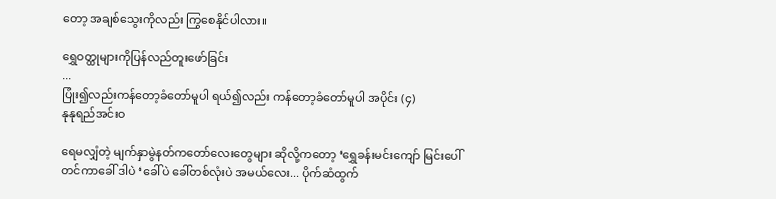တော့ အချစ်သွေးကိုလည်း ကြွစေနိုင်ပါလား။

ရွှေဝတ္ထုများကိုပြန်လည်တူးဖော်ခြင်း
...
ပြုံး၍လည်းကန်တော့ခံတော်မူပါ ရယ်၍လည်း ကန်တော့ခံတော်မူပါ အပိုင်း (၄)
နုနုရည်အင်းဝ

ရေမလျှံတဲ့ မျက်နှာမွဲနတ်ကတော်လေးတွေများ ဆိုလို့ကတော့ ‘ရွှေခန်းမင်းကျော် မြင်းပေါ်တင်ကာခေါ် ဒါပဲ ‘ခေါ်ပဲ ခေါ်တစ်လုံးပဲ အမယ်လေး... ပိုက်ဆံထွက်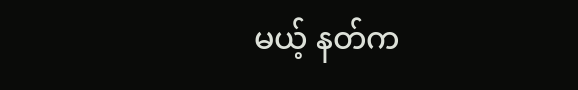မယ့် နတ်က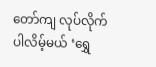တော်ကျ လုပ်လိုက်ပါလိမ့်မယ် ‘ရွှေ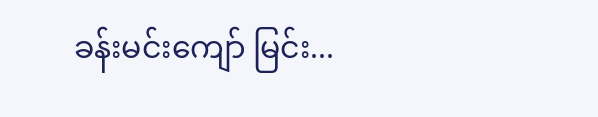ခန်းမင်းကျော် မြင်း...